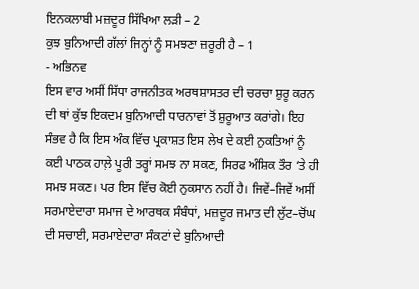ਇਨਕਲਾਬੀ ਮਜ਼ਦੂਰ ਸਿੱਖਿਆ ਲੜੀ – 2
ਕੁਝ ਬੁਨਿਆਦੀ ਗੱਲਾਂ ਜਿਨ੍ਹਾਂ ਨੂੰ ਸਮਝਣਾ ਜ਼ਰੂਰੀ ਹੈ – 1
- ਅਭਿਨਵ
ਇਸ ਵਾਰ ਅਸੀਂ ਸਿੱਧਾ ਰਾਜਨੀਤਕ ਅਰਥਸ਼ਾਸਤਰ ਦੀ ਚਰਚਾ ਸ਼ੁਰੂ ਕਰਨ ਦੀ ਥਾਂ ਕੁੱਝ ਇਕਦਮ ਬੁਨਿਆਦੀ ਧਾਰਨਾਵਾਂ ਤੋਂ ਸ਼ੁਰੂਆਤ ਕਰਾਂਗੇ। ਇਹ ਸੰਭਵ ਹੈ ਕਿ ਇਸ ਅੰਕ ਵਿੱਚ ਪ੍ਰਕਾਸ਼ਤ ਇਸ ਲੇਖ ਦੇ ਕਈ ਨੁਕਤਿਆਂ ਨੂੰ ਕਈ ਪਾਠਕ ਹਾਲ਼ੇ ਪੂਰੀ ਤਰ੍ਹਾਂ ਸਮਝ ਨਾ ਸਕਣ, ਸਿਰਫ ਅੰਸ਼ਿਕ ਤੌਰ ‘ਤੇ ਹੀ ਸਮਝ ਸਕਣ। ਪਰ ਇਸ ਵਿੱਚ ਕੋਈ ਨੁਕਸਾਨ ਨਹੀਂ ਹੈ। ਜਿਵੇਂ–ਜਿਵੇਂ ਅਸੀਂ ਸਰਮਾਏਦਾਰਾ ਸਮਾਜ ਦੇ ਆਰਥਕ ਸੰਬੰਧਾਂ, ਮਜ਼ਦੂਰ ਜਮਾਤ ਦੀ ਲੁੱਟ–ਚੋਂਘ ਦੀ ਸਚਾਈ, ਸਰਮਾਏਦਾਰਾ ਸੰਕਟਾਂ ਦੇ ਬੁਨਿਆਦੀ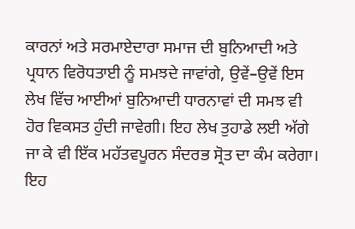ਕਾਰਨਾਂ ਅਤੇ ਸਰਮਾਏਦਾਰਾ ਸਮਾਜ ਦੀ ਬੁਨਿਆਦੀ ਅਤੇ ਪ੍ਰਧਾਨ ਵਿਰੋਧਤਾਈ ਨੂੰ ਸਮਝਦੇ ਜਾਵਾਂਗੇ, ਉਵੇਂ–ਉਵੇਂ ਇਸ ਲੇਖ ਵਿੱਚ ਆਈਆਂ ਬੁਨਿਆਦੀ ਧਾਰਨਾਵਾਂ ਦੀ ਸਮਝ ਵੀ ਹੋਰ ਵਿਕਸਤ ਹੁੰਦੀ ਜਾਵੇਗੀ। ਇਹ ਲੇਖ ਤੁਹਾਡੇ ਲਈ ਅੱਗੇ ਜਾ ਕੇ ਵੀ ਇੱਕ ਮਹੱਤਵਪੂਰਨ ਸੰਦਰਭ ਸ੍ਰੋਤ ਦਾ ਕੰਮ ਕਰੇਗਾ। ਇਹ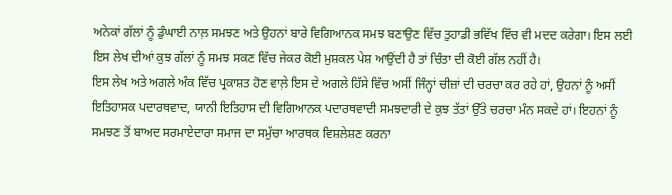ਅਨੇਕਾਂ ਗੱਲਾਂ ਨੂੰ ਡੁੰਘਾਈ ਨਾਲ਼ ਸਮਝਣ ਅਤੇ ਉਹਨਾਂ ਬਾਰੇ ਵਿਗਿਆਨਕ ਸਮਝ ਬਣਾਉਣ ਵਿੱਚ ਤੁਹਾਡੀ ਭਵਿੱਖ ਵਿੱਚ ਵੀ ਮਦਦ ਕਰੇਗਾ। ਇਸ ਲਈ ਇਸ ਲੇਖ ਦੀਆਂ ਕੁਝ ਗੱਲਾਂ ਨੂੰ ਸਮਝ ਸਕਣ ਵਿੱਚ ਜੇਕਰ ਕੋਈ ਮੁਸ਼ਕਲ ਪੇਸ਼ ਆਉਂਦੀ ਹੈ ਤਾਂ ਚਿੰਤਾ ਦੀ ਕੋਈ ਗੱਲ ਨਹੀਂ ਹੈ।
ਇਸ ਲੇਖ ਅਤੇ ਅਗਲੇ ਅੰਕ ਵਿੱਚ ਪ੍ਰਕਾਸ਼ਤ ਹੋਣ ਵਾਲ਼ੇ ਇਸ ਦੇ ਅਗਲੇ ਹਿੱਸੇ ਵਿੱਚ ਅਸੀਂ ਜਿੰਨ੍ਹਾਂ ਚੀਜ਼ਾਂ ਦੀ ਚਰਚਾ ਕਰ ਰਹੇ ਹਾਂ, ਉਹਨਾਂ ਨੂੰ ਅਸੀਂ ਇਤਿਹਾਸਕ ਪਦਾਰਥਵਾਦ, ਯਾਨੀ ਇਤਿਹਾਸ ਦੀ ਵਿਗਿਆਨਕ ਪਦਾਰਥਵਾਦੀ ਸਮਝਦਾਰੀ ਦੇ ਕੁਝ ਤੱਤਾਂ ਉੱਤੇ ਚਰਚਾ ਮੰਨ ਸਕਦੇ ਹਾਂ। ਇਹਨਾਂ ਨੂੰ ਸਮਝਣ ਤੋਂ ਬਾਅਦ ਸਰਮਾਏਦਾਰਾ ਸਮਾਜ ਦਾ ਸਮੁੱਚਾ ਆਰਥਕ ਵਿਸ਼ਲੇਸ਼ਣ ਕਰਨਾ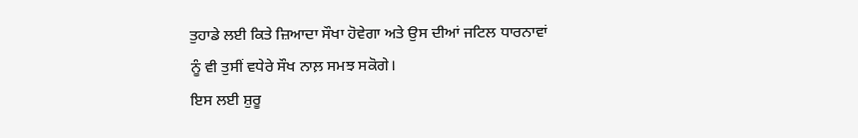ਤੁਹਾਡੇ ਲਈ ਕਿਤੇ ਜ਼ਿਆਦਾ ਸੌਖਾ ਹੋਵੇਗਾ ਅਤੇ ਉਸ ਦੀਆਂ ਜਟਿਲ ਧਾਰਨਾਵਾਂ ਨੂੰ ਵੀ ਤੁਸੀਂ ਵਧੇਰੇ ਸੌਖ ਨਾਲ਼ ਸਮਝ ਸਕੋਗੇ।
ਇਸ ਲਈ ਸ਼ੁਰੂ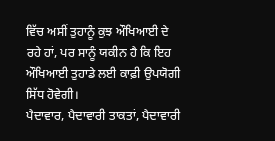ਵਿੱਚ ਅਸੀਂ ਤੁਹਾਨੂੰ ਕੁਝ ਔਖਿਆਈ ਦੇ ਰਹੇ ਹਾਂ, ਪਰ ਸਾਨੂੰ ਯਕੀਨ ਹੈ ਕਿ ਇਹ ਔਖਿਆਈ ਤੁਹਾਡੇ ਲਈ ਕਾਫ਼ੀ ਉਪਯੋਗੀ ਸਿੱਧ ਹੋਵੇਗੀ।
ਪੈਦਾਵਾਰ, ਪੈਦਾਵਾਰੀ ਤਾਕਤਾਂ, ਪੈਦਾਵਾਰੀ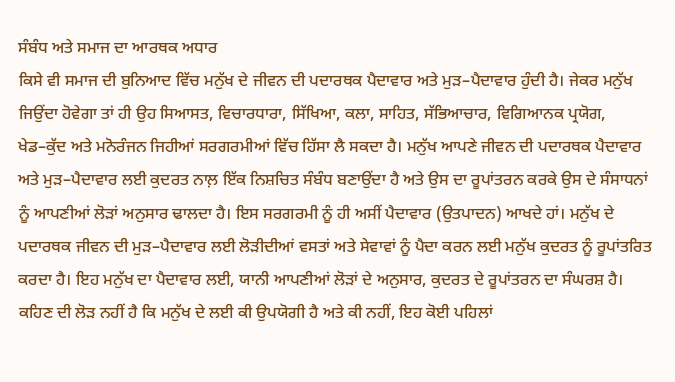ਸੰਬੰਧ ਅਤੇ ਸਮਾਜ ਦਾ ਆਰਥਕ ਅਧਾਰ
ਕਿਸੇ ਵੀ ਸਮਾਜ ਦੀ ਬੁਨਿਆਦ ਵਿੱਚ ਮਨੁੱਖ ਦੇ ਜੀਵਨ ਦੀ ਪਦਾਰਥਕ ਪੈਦਾਵਾਰ ਅਤੇ ਮੁੜ–ਪੈਦਾਵਾਰ ਹੁੰਦੀ ਹੈ। ਜੇਕਰ ਮਨੁੱਖ ਜਿਉਂਦਾ ਹੋਵੇਗਾ ਤਾਂ ਹੀ ਉਹ ਸਿਆਸਤ, ਵਿਚਾਰਧਾਰਾ, ਸਿੱਖਿਆ, ਕਲਾ, ਸਾਹਿਤ, ਸੱਭਿਆਚਾਰ, ਵਿਗਿਆਨਕ ਪ੍ਰਯੋਗ, ਖੇਡ–ਕੁੱਦ ਅਤੇ ਮਨੋਰੰਜਨ ਜਿਹੀਆਂ ਸਰਗਰਮੀਆਂ ਵਿੱਚ ਹਿੱਸਾ ਲੈ ਸਕਦਾ ਹੈ। ਮਨੁੱਖ ਆਪਣੇ ਜੀਵਨ ਦੀ ਪਦਾਰਥਕ ਪੈਦਾਵਾਰ ਅਤੇ ਮੁੜ–ਪੈਦਾਵਾਰ ਲਈ ਕੁਦਰਤ ਨਾਲ਼ ਇੱਕ ਨਿਸ਼ਚਿਤ ਸੰਬੰਧ ਬਣਾਉਂਦਾ ਹੈ ਅਤੇ ਉਸ ਦਾ ਰੂਪਾਂਤਰਨ ਕਰਕੇ ਉਸ ਦੇ ਸੰਸਾਧਨਾਂ ਨੂੰ ਆਪਣੀਆਂ ਲੋੜਾਂ ਅਨੁਸਾਰ ਢਾਲਦਾ ਹੈ। ਇਸ ਸਰਗਰਮੀ ਨੂੰ ਹੀ ਅਸੀਂ ਪੈਦਾਵਾਰ (ਉਤਪਾਦਨ) ਆਖਦੇ ਹਾਂ। ਮਨੁੱਖ ਦੇ ਪਦਾਰਥਕ ਜੀਵਨ ਦੀ ਮੁੜ–ਪੈਦਾਵਾਰ ਲਈ ਲੋੜੀਦੀਆਂ ਵਸਤਾਂ ਅਤੇ ਸੇਵਾਵਾਂ ਨੂੰ ਪੈਦਾ ਕਰਨ ਲਈ ਮਨੁੱਖ ਕੁਦਰਤ ਨੂੰ ਰੂਪਾਂਤਰਿਤ ਕਰਦਾ ਹੈ। ਇਹ ਮਨੁੱਖ ਦਾ ਪੈਦਾਵਾਰ ਲਈ, ਯਾਨੀ ਆਪਣੀਆਂ ਲੋੜਾਂ ਦੇ ਅਨੁਸਾਰ, ਕੁਦਰਤ ਦੇ ਰੂਪਾਂਤਰਨ ਦਾ ਸੰਘਰਸ਼ ਹੈ। ਕਹਿਣ ਦੀ ਲੋੜ ਨਹੀਂ ਹੈ ਕਿ ਮਨੁੱਖ ਦੇ ਲਈ ਕੀ ਉਪਯੋਗੀ ਹੈ ਅਤੇ ਕੀ ਨਹੀਂ, ਇਹ ਕੋਈ ਪਹਿਲਾਂ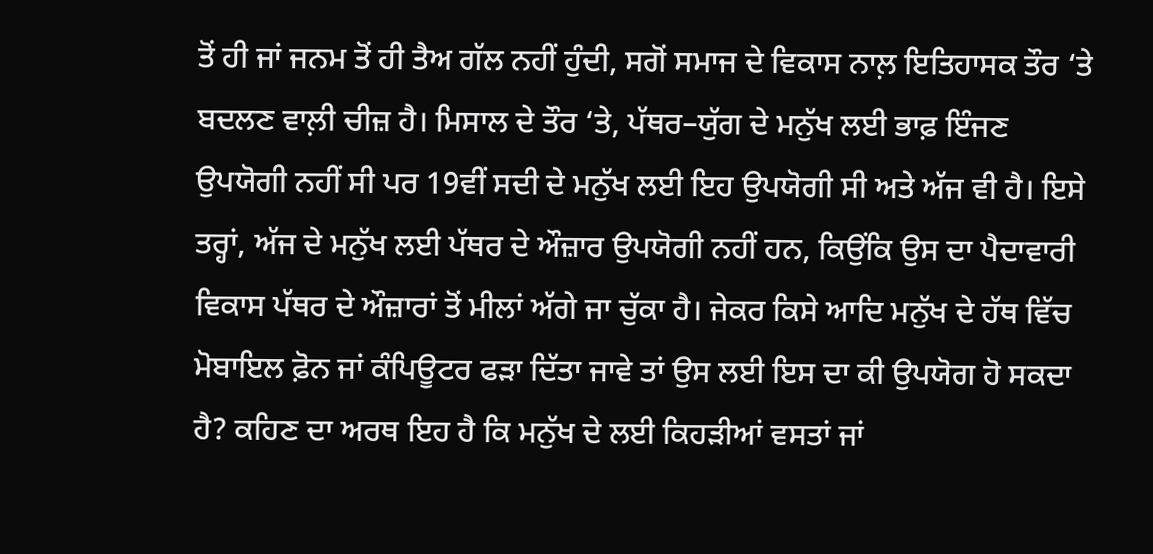ਤੋਂ ਹੀ ਜਾਂ ਜਨਮ ਤੋਂ ਹੀ ਤੈਅ ਗੱਲ ਨਹੀਂ ਹੁੰਦੀ, ਸਗੋਂ ਸਮਾਜ ਦੇ ਵਿਕਾਸ ਨਾਲ਼ ਇਤਿਹਾਸਕ ਤੌਰ ‘ਤੇ ਬਦਲਣ ਵਾਲ਼ੀ ਚੀਜ਼ ਹੈ। ਮਿਸਾਲ ਦੇ ਤੌਰ ‘ਤੇ, ਪੱਥਰ–ਯੁੱਗ ਦੇ ਮਨੁੱਖ ਲਈ ਭਾਫ਼ ਇੰਜਣ ਉਪਯੋਗੀ ਨਹੀਂ ਸੀ ਪਰ 19ਵੀਂ ਸਦੀ ਦੇ ਮਨੁੱਖ ਲਈ ਇਹ ਉਪਯੋਗੀ ਸੀ ਅਤੇ ਅੱਜ ਵੀ ਹੈ। ਇਸੇ ਤਰ੍ਹਾਂ, ਅੱਜ ਦੇ ਮਨੁੱਖ ਲਈ ਪੱਥਰ ਦੇ ਔਜ਼ਾਰ ਉਪਯੋਗੀ ਨਹੀਂ ਹਨ, ਕਿਉਂਕਿ ਉਸ ਦਾ ਪੈਦਾਵਾਰੀ ਵਿਕਾਸ ਪੱਥਰ ਦੇ ਔਜ਼ਾਰਾਂ ਤੋਂ ਮੀਲਾਂ ਅੱਗੇ ਜਾ ਚੁੱਕਾ ਹੈ। ਜੇਕਰ ਕਿਸੇ ਆਦਿ ਮਨੁੱਖ ਦੇ ਹੱਥ ਵਿੱਚ ਮੋਬਾਇਲ ਫ਼ੋਨ ਜਾਂ ਕੰਪਿਊਟਰ ਫੜਾ ਦਿੱਤਾ ਜਾਵੇ ਤਾਂ ਉਸ ਲਈ ਇਸ ਦਾ ਕੀ ਉਪਯੋਗ ਹੋ ਸਕਦਾ ਹੈ? ਕਹਿਣ ਦਾ ਅਰਥ ਇਹ ਹੈ ਕਿ ਮਨੁੱਖ ਦੇ ਲਈ ਕਿਹੜੀਆਂ ਵਸਤਾਂ ਜਾਂ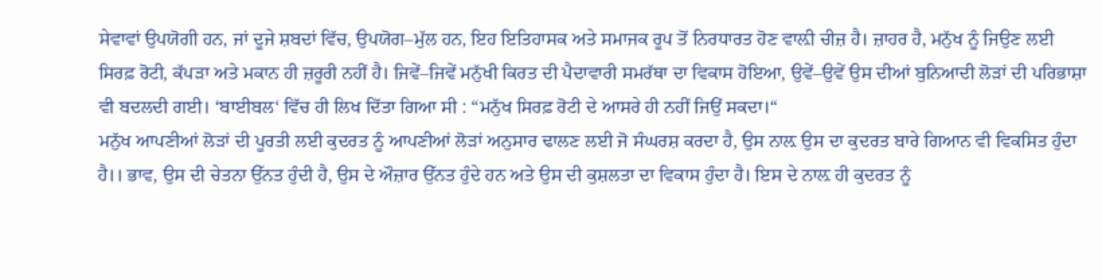ਸੇਵਾਵਾਂ ਉਪਯੋਗੀ ਹਨ, ਜਾਂ ਦੂਜੇ ਸ਼ਬਦਾਂ ਵਿੱਚ, ਉਪਯੋਗ–ਮੁੱਲ ਹਨ, ਇਹ ਇਤਿਹਾਸਕ ਅਤੇ ਸਮਾਜਕ ਰੂਪ ਤੋਂ ਨਿਰਧਾਰਤ ਹੋਣ ਵਾਲ਼ੀ ਚੀਜ਼ ਹੈ। ਜ਼ਾਹਰ ਹੈ, ਮਨੁੱਖ ਨੂੰ ਜਿਉਣ ਲਈ ਸਿਰਫ਼ ਰੋਟੀ, ਕੱਪੜਾ ਅਤੇ ਮਕਾਨ ਹੀ ਜ਼ਰੂਰੀ ਨਹੀਂ ਹੈ। ਜਿਵੇਂ–ਜਿਵੇਂ ਮਨੁੱਖੀ ਕਿਰਤ ਦੀ ਪੈਦਾਵਾਰੀ ਸਮਰੱਥਾ ਦਾ ਵਿਕਾਸ ਹੋਇਆ, ਉਵੇਂ–ਉਵੇਂ ਉਸ ਦੀਆਂ ਬੁਨਿਆਦੀ ਲੋੜਾਂ ਦੀ ਪਰਿਭਾਸ਼ਾ ਵੀ ਬਦਲਦੀ ਗਈ। ‘ਬਾਈਬਲ‘ ਵਿੱਚ ਹੀ ਲਿਖ ਦਿੱਤਾ ਗਿਆ ਸੀ : “ਮਨੁੱਖ ਸਿਰਫ਼ ਰੋਟੀ ਦੇ ਆਸਰੇ ਹੀ ਨਹੀਂ ਜਿਉਂ ਸਕਦਾ।“
ਮਨੁੱਖ ਆਪਣੀਆਂ ਲੋੜਾਂ ਦੀ ਪੂਰਤੀ ਲਈ ਕੁਦਰਤ ਨੂੰ ਆਪਣੀਆਂ ਲੋੜਾਂ ਅਨੁਸਾਰ ਢਾਲਣ ਲਈ ਜੋ ਸੰਘਰਸ਼ ਕਰਦਾ ਹੈ, ਉਸ ਨਾਲ਼ ਉਸ ਦਾ ਕੁਦਰਤ ਬਾਰੇ ਗਿਆਨ ਵੀ ਵਿਕਸਿਤ ਹੁੰਦਾ ਹੈ।। ਭਾਵ, ਉਸ ਦੀ ਚੇਤਨਾ ਉੱਨਤ ਹੁੰਦੀ ਹੈ, ਉਸ ਦੇ ਔਜ਼ਾਰ ਉੱਨਤ ਹੁੰਦੇ ਹਨ ਅਤੇ ਉਸ ਦੀ ਕੁਸ਼ਲਤਾ ਦਾ ਵਿਕਾਸ ਹੁੰਦਾ ਹੈ। ਇਸ ਦੇ ਨਾਲ਼ ਹੀ ਕੁਦਰਤ ਨੂੰ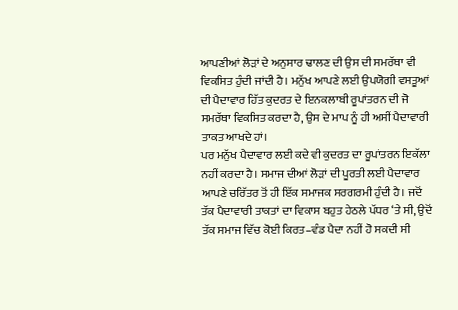ਆਪਣੀਆਂ ਲੋੜਾਂ ਦੇ ਅਨੁਸਾਰ ਢਾਲਣ ਦੀ ਉਸ ਦੀ ਸਮਰੱਥਾ ਵੀ ਵਿਕਸਿਤ ਹੁੰਦੀ ਜਾਂਦੀ ਹੈ। ਮਨੁੱਖ ਆਪਣੇ ਲਈ ਉਪਯੋਗੀ ਵਸਤੂਆਂ ਦੀ ਪੈਦਾਵਾਰ ਹਿੱਤ ਕੁਦਰਤ ਦੇ ਇਨਕਲਾਬੀ ਰੂਪਾਂਤਰਨ ਦੀ ਜੋ ਸਮਰੱਥਾ ਵਿਕਸਿਤ ਕਰਦਾ ਹੈ, ਉਸ ਦੇ ਮਾਪ ਨੂੰ ਹੀ ਅਸੀਂ ਪੈਦਾਵਾਰੀ ਤਾਕਤ ਆਖਦੇ ਹਾਂ।
ਪਰ ਮਨੁੱਖ ਪੈਦਾਵਾਰ ਲਈ ਕਦੇ ਵੀ ਕੁਦਰਤ ਦਾ ਰੂਪਾਂਤਰਨ ਇਕੱਲਾ ਨਹੀਂ ਕਰਦਾ ਹੈ। ਸਮਾਜ ਦੀਆਂ ਲੋੜਾਂ ਦੀ ਪੂਰਤੀ ਲਈ ਪੈਦਾਵਾਰ ਆਪਣੇ ਚਰਿੱਤਰ ਤੋਂ ਹੀ ਇੱਕ ਸਮਾਜਕ ਸਰਗਰਮੀ ਹੁੰਦੀ ਹੈ। ਜਦੋਂ ਤੱਕ ਪੈਦਾਵਾਰੀ ਤਾਕਤਾਂ ਦਾ ਵਿਕਾਸ ਬਹੁਤ ਹੇਠਲੇ ਪੱਧਰ ‘ਤੇ ਸੀ, ਉਦੋਂ ਤੱਕ ਸਮਾਜ ਵਿੱਚ ਕੋਈ ਕਿਰਤ–ਵੰਡ ਪੈਦਾ ਨਹੀਂ ਹੋ ਸਕਦੀ ਸੀ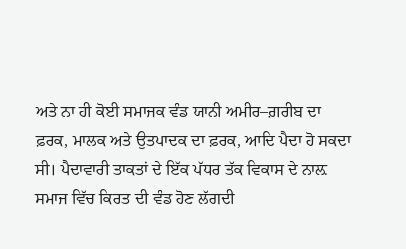ਅਤੇ ਨਾ ਹੀ ਕੋਈ ਸਮਾਜਕ ਵੰਡ ਯਾਨੀ ਅਮੀਰ–ਗ਼ਰੀਬ ਦਾ ਫ਼ਰਕ, ਮਾਲਕ ਅਤੇ ਉਤਪਾਦਕ ਦਾ ਫ਼ਰਕ, ਆਦਿ ਪੈਦਾ ਹੋ ਸਕਦਾ ਸੀ। ਪੈਦਾਵਾਰੀ ਤਾਕਤਾਂ ਦੇ ਇੱਕ ਪੱਧਰ ਤੱਕ ਵਿਕਾਸ ਦੇ ਨਾਲ਼ ਸਮਾਜ ਵਿੱਚ ਕਿਰਤ ਦੀ ਵੰਡ ਹੋਣ ਲੱਗਦੀ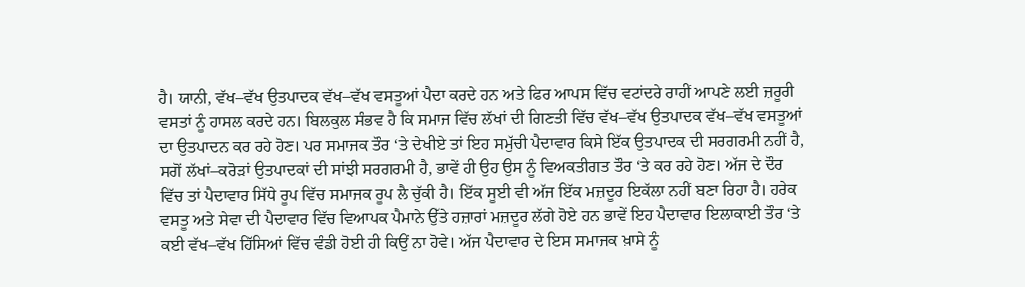ਹੈ। ਯਾਨੀ, ਵੱਖ–ਵੱਖ ਉਤਪਾਦਕ ਵੱਖ–ਵੱਖ ਵਸਤੂਆਂ ਪੈਦਾ ਕਰਦੇ ਹਨ ਅਤੇ ਫਿਰ ਆਪਸ ਵਿੱਚ ਵਟਾਂਦਰੇ ਰਾਹੀਂ ਆਪਣੇ ਲਈ ਜ਼ਰੂਰੀ ਵਸਤਾਂ ਨੂੰ ਹਾਸਲ ਕਰਦੇ ਹਨ। ਬਿਲਕੁਲ ਸੰਭਵ ਹੈ ਕਿ ਸਮਾਜ ਵਿੱਚ ਲੱਖਾਂ ਦੀ ਗਿਣਤੀ ਵਿੱਚ ਵੱਖ–ਵੱਖ ਉਤਪਾਦਕ ਵੱਖ–ਵੱਖ ਵਸਤੂਆਂ ਦਾ ਉਤਪਾਦਨ ਕਰ ਰਹੇ ਹੋਣ। ਪਰ ਸਮਾਜਕ ਤੌਰ ‘ਤੇ ਦੇਖੀਏ ਤਾਂ ਇਹ ਸਮੁੱਚੀ ਪੈਦਾਵਾਰ ਕਿਸੇ ਇੱਕ ਉਤਪਾਦਕ ਦੀ ਸਰਗਰਮੀ ਨਹੀਂ ਹੈ, ਸਗੋਂ ਲੱਖਾਂ–ਕਰੋੜਾਂ ਉਤਪਾਦਕਾਂ ਦੀ ਸਾਂਝੀ ਸਰਗਰਮੀ ਹੈ, ਭਾਵੇਂ ਹੀ ਉਹ ਉਸ ਨੂੰ ਵਿਅਕਤੀਗਤ ਤੌਰ ‘ਤੇ ਕਰ ਰਹੇ ਹੋਣ। ਅੱਜ ਦੇ ਦੌਰ ਵਿੱਚ ਤਾਂ ਪੈਦਾਵਾਰ ਸਿੱਧੇ ਰੂਪ ਵਿੱਚ ਸਮਾਜਕ ਰੂਪ ਲੈ ਚੁੱਕੀ ਹੈ। ਇੱਕ ਸੂਈ ਵੀ ਅੱਜ ਇੱਕ ਮਜ਼ਦੂਰ ਇਕੱਲਾ ਨਹੀਂ ਬਣਾ ਰਿਹਾ ਹੈ। ਹਰੇਕ ਵਸਤੂ ਅਤੇ ਸੇਵਾ ਦੀ ਪੈਦਾਵਾਰ ਵਿੱਚ ਵਿਆਪਕ ਪੈਮਾਨੇ ਉੱਤੇ ਹਜ਼ਾਰਾਂ ਮਜ਼ਦੂਰ ਲੱਗੇ ਹੋਏ ਹਨ ਭਾਵੇਂ ਇਹ ਪੈਦਾਵਾਰ ਇਲਾਕਾਈ ਤੌਰ ‘ਤੇ ਕਈ ਵੱਖ–ਵੱਖ ਹਿੱਸਿਆਂ ਵਿੱਚ ਵੰਡੀ ਹੋਈ ਹੀ ਕਿਉਂ ਨਾ ਹੋਵੇ। ਅੱਜ ਪੈਦਾਵਾਰ ਦੇ ਇਸ ਸਮਾਜਕ ਖ਼ਾਸੇ ਨੂੰ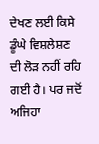ਦੇਖਣ ਲਈ ਕਿਸੇ ਡੂੰਘੇ ਵਿਸ਼ਲੇਸ਼ਣ ਦੀ ਲੋੜ ਨਹੀਂ ਰਹਿ ਗਈ ਹੈ। ਪਰ ਜਦੋਂ ਅਜਿਹਾ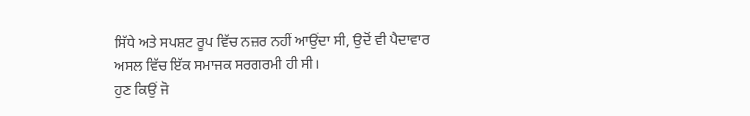ਸਿੱਧੇ ਅਤੇ ਸਪਸ਼ਟ ਰੂਪ ਵਿੱਚ ਨਜ਼ਰ ਨਹੀਂ ਆਉਂਦਾ ਸੀ, ਉਦੋਂ ਵੀ ਪੈਦਾਵਾਰ ਅਸਲ ਵਿੱਚ ਇੱਕ ਸਮਾਜਕ ਸਰਗਰਮੀ ਹੀ ਸੀ।
ਹੁਣ ਕਿਉਂ ਜੋ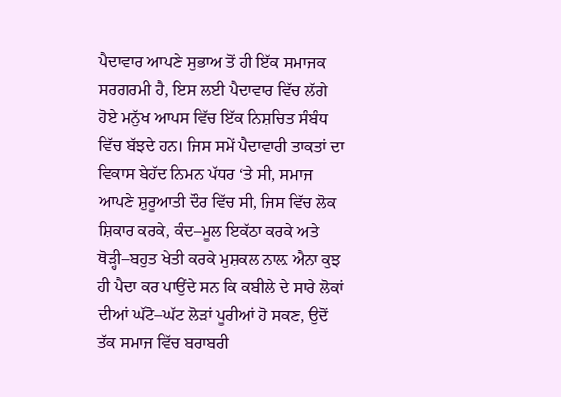ਪੈਦਾਵਾਰ ਆਪਣੇ ਸੁਭਾਅ ਤੋਂ ਹੀ ਇੱਕ ਸਮਾਜਕ ਸਰਗਰਮੀ ਹੈ, ਇਸ ਲਈ ਪੈਦਾਵਾਰ ਵਿੱਚ ਲੱਗੇ ਹੋਏ ਮਨੁੱਖ ਆਪਸ ਵਿੱਚ ਇੱਕ ਨਿਸ਼ਚਿਤ ਸੰਬੰਧ ਵਿੱਚ ਬੱਝਦੇ ਹਨ। ਜਿਸ ਸਮੇਂ ਪੈਦਾਵਾਰੀ ਤਾਕਤਾਂ ਦਾ ਵਿਕਾਸ ਬੇਹੱਦ ਨਿਮਨ ਪੱਧਰ ‘ਤੇ ਸੀ, ਸਮਾਜ ਆਪਣੇ ਸ਼ੁਰੂਆਤੀ ਦੌਰ ਵਿੱਚ ਸੀ, ਜਿਸ ਵਿੱਚ ਲੋਕ ਸ਼ਿਕਾਰ ਕਰਕੇ, ਕੰਦ–ਮੂਲ ਇਕੱਠਾ ਕਰਕੇ ਅਤੇ ਥੋੜ੍ਹੀ–ਬਹੁਤ ਖੇਤੀ ਕਰਕੇ ਮੁਸ਼ਕਲ ਨਾਲ਼ ਐਨਾ ਕੁਝ ਹੀ ਪੈਦਾ ਕਰ ਪਾਉਂਦੇ ਸਨ ਕਿ ਕਬੀਲੇ ਦੇ ਸਾਰੇ ਲੋਕਾਂ ਦੀਆਂ ਘੱਟੋ–ਘੱਟ ਲੋੜਾਂ ਪੂਰੀਆਂ ਹੋ ਸਕਣ, ਉਦੋਂ ਤੱਕ ਸਮਾਜ ਵਿੱਚ ਬਰਾਬਰੀ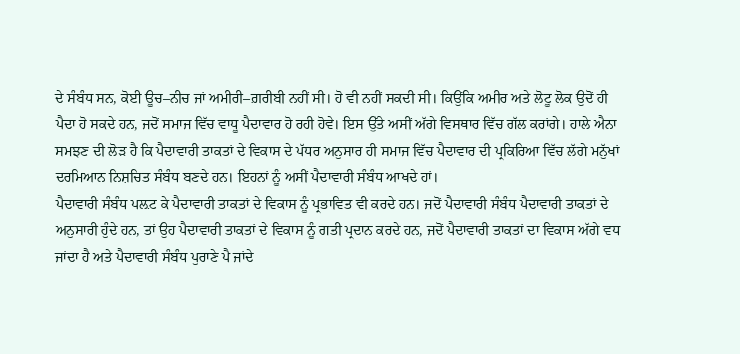ਦੇ ਸੰਬੰਧ ਸਨ, ਕੋਈ ਊਚ–ਨੀਚ ਜਾਂ ਅਮੀਰੀ–ਗ਼ਰੀਬੀ ਨਹੀਂ ਸੀ। ਹੋ ਵੀ ਨਹੀਂ ਸਕਦੀ ਸੀ। ਕਿਉਂਕਿ ਅਮੀਰ ਅਤੇ ਲੋਟੂ ਲੋਕ ਉਦੋਂ ਹੀ ਪੈਦਾ ਹੋ ਸਕਦੇ ਹਨ, ਜਦੋਂ ਸਮਾਜ ਵਿੱਚ ਵਾਧੂ ਪੈਦਾਵਾਰ ਹੋ ਰਹੀ ਹੋਵੇ। ਇਸ ਉੱਤੇ ਅਸੀਂ ਅੱਗੇ ਵਿਸਥਾਰ ਵਿੱਚ ਗੱਲ ਕਰਾਂਗੇ। ਹਾਲੇ ਐਨਾ ਸਮਝਣ ਦੀ ਲੋੜ ਹੈ ਕਿ ਪੈਦਾਵਾਰੀ ਤਾਕਤਾਂ ਦੇ ਵਿਕਾਸ ਦੇ ਪੱਧਰ ਅਨੁਸਾਰ ਹੀ ਸਮਾਜ ਵਿੱਚ ਪੈਦਾਵਾਰ ਦੀ ਪ੍ਰਕਿਰਿਆ ਵਿੱਚ ਲੱਗੇ ਮਨੁੱਖਾਂ ਦਰਮਿਆਨ ਨਿਸ਼ਚਿਤ ਸੰਬੰਧ ਬਣਦੇ ਹਨ। ਇਹਨਾਂ ਨੂੰ ਅਸੀਂ ਪੈਦਾਵਾਰੀ ਸੰਬੰਧ ਆਖਦੇ ਹਾਂ।
ਪੈਦਾਵਾਰੀ ਸੰਬੰਧ ਪਲ਼ਟ ਕੇ ਪੈਦਾਵਾਰੀ ਤਾਕਤਾਂ ਦੇ ਵਿਕਾਸ ਨੂੰ ਪ੍ਰਭਾਵਿਤ ਵੀ ਕਰਦੇ ਹਨ। ਜਦੋਂ ਪੈਦਾਵਾਰੀ ਸੰਬੰਧ ਪੈਦਾਵਾਰੀ ਤਾਕਤਾਂ ਦੇ ਅਨੁਸਾਰੀ ਹੁੰਦੇ ਹਨ, ਤਾਂ ਉਹ ਪੈਦਾਵਾਰੀ ਤਾਕਤਾਂ ਦੇ ਵਿਕਾਸ ਨੂੰ ਗਤੀ ਪ੍ਰਦਾਨ ਕਰਦੇ ਹਨ, ਜਦੋਂ ਪੈਦਾਵਾਰੀ ਤਾਕਤਾਂ ਦਾ ਵਿਕਾਸ ਅੱਗੇ ਵਧ ਜਾਂਦਾ ਹੈ ਅਤੇ ਪੈਦਾਵਾਰੀ ਸੰਬੰਧ ਪੁਰਾਣੇ ਪੈ ਜਾਂਦੇ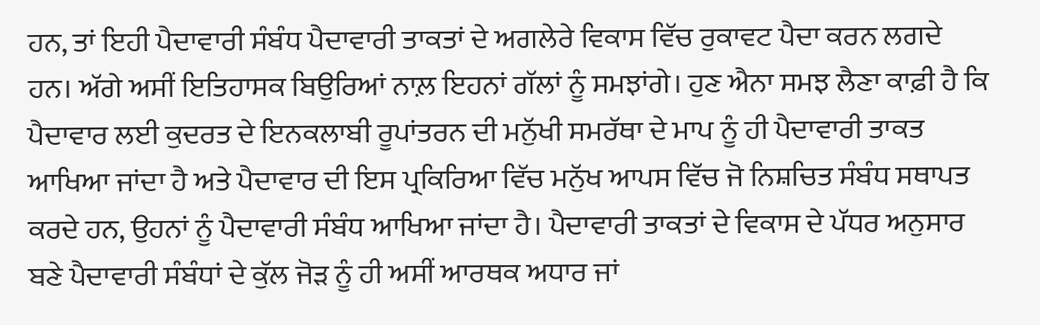ਹਨ, ਤਾਂ ਇਹੀ ਪੈਦਾਵਾਰੀ ਸੰਬੰਧ ਪੈਦਾਵਾਰੀ ਤਾਕਤਾਂ ਦੇ ਅਗਲੇਰੇ ਵਿਕਾਸ ਵਿੱਚ ਰੁਕਾਵਟ ਪੈਦਾ ਕਰਨ ਲਗਦੇ ਹਨ। ਅੱਗੇ ਅਸੀਂ ਇਤਿਹਾਸਕ ਬਿਉਰਿਆਂ ਨਾਲ਼ ਇਹਨਾਂ ਗੱਲਾਂ ਨੂੰ ਸਮਝਾਂਗੇ। ਹੁਣ ਐਨਾ ਸਮਝ ਲੈਣਾ ਕਾਫ਼ੀ ਹੈ ਕਿ ਪੈਦਾਵਾਰ ਲਈ ਕੁਦਰਤ ਦੇ ਇਨਕਲਾਬੀ ਰੂਪਾਂਤਰਨ ਦੀ ਮਨੁੱਖੀ ਸਮਰੱਥਾ ਦੇ ਮਾਪ ਨੂੰ ਹੀ ਪੈਦਾਵਾਰੀ ਤਾਕਤ ਆਖਿਆ ਜਾਂਦਾ ਹੈ ਅਤੇ ਪੈਦਾਵਾਰ ਦੀ ਇਸ ਪ੍ਰਕਿਰਿਆ ਵਿੱਚ ਮਨੁੱਖ ਆਪਸ ਵਿੱਚ ਜੋ ਨਿਸ਼ਚਿਤ ਸੰਬੰਧ ਸਥਾਪਤ ਕਰਦੇ ਹਨ, ਉਹਨਾਂ ਨੂੰ ਪੈਦਾਵਾਰੀ ਸੰਬੰਧ ਆਖਿਆ ਜਾਂਦਾ ਹੈ। ਪੈਦਾਵਾਰੀ ਤਾਕਤਾਂ ਦੇ ਵਿਕਾਸ ਦੇ ਪੱਧਰ ਅਨੁਸਾਰ ਬਣੇ ਪੈਦਾਵਾਰੀ ਸੰਬੰਧਾਂ ਦੇ ਕੁੱਲ ਜੋੜ ਨੂੰ ਹੀ ਅਸੀਂ ਆਰਥਕ ਅਧਾਰ ਜਾਂ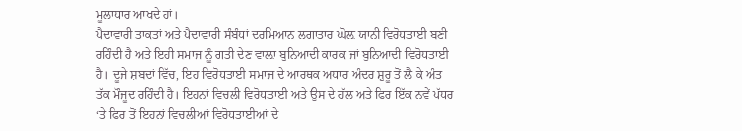ਮੂਲਾਧਾਰ ਆਖਦੇ ਹਾਂ।
ਪੈਦਾਵਾਰੀ ਤਾਕਤਾਂ ਅਤੇ ਪੈਦਾਵਾਰੀ ਸੰਬੰਧਾਂ ਦਰਮਿਆਨ ਲਗਾਤਾਰ ਘੋਲ਼ ਯਾਨੀ ਵਿਰੋਧਤਾਈ ਬਣੀ ਰਹਿੰਦੀ ਹੈ ਅਤੇ ਇਹੀ ਸਮਾਜ ਨੂੰ ਗਤੀ ਦੇਣ ਵਾਲ਼ਾ ਬੁਨਿਆਦੀ ਕਾਰਕ ਜਾਂ ਬੁਨਿਆਦੀ ਵਿਰੋਧਤਾਈ ਹੈ। ਦੂਜੇ ਸ਼ਬਦਾਂ ਵਿੱਚ, ਇਹ ਵਿਰੋਧਤਾਈ ਸਮਾਜ ਦੇ ਆਰਥਕ ਅਧਾਰ ਅੰਦਰ ਸ਼ੁਰੂ ਤੋਂ ਲੈ ਕੇ ਅੰਤ ਤੱਕ ਮੌਜੂਦ ਰਹਿੰਦੀ ਹੈ। ਇਹਨਾਂ ਵਿਚਲੀ ਵਿਰੋਧਤਾਈ ਅਤੇ ਉਸ ਦੇ ਹੱਲ ਅਤੇ ਫਿਰ ਇੱਕ ਨਵੇਂ ਪੱਧਰ ‘ਤੇ ਫਿਰ ਤੋਂ ਇਹਨਾਂ ਵਿਚਲੀਆਂ ਵਿਰੋਧਤਾਈਆਂ ਦੇ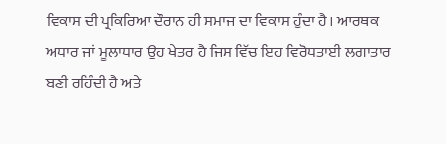ਵਿਕਾਸ ਦੀ ਪ੍ਰਕਿਰਿਆ ਦੌਰਾਨ ਹੀ ਸਮਾਜ ਦਾ ਵਿਕਾਸ ਹੁੰਦਾ ਹੈ। ਆਰਥਕ ਅਧਾਰ ਜਾਂ ਮੂਲਾਧਾਰ ਉਹ ਖੇਤਰ ਹੈ ਜਿਸ ਵਿੱਚ ਇਹ ਵਿਰੋਧਤਾਈ ਲਗਾਤਾਰ ਬਣੀ ਰਹਿੰਦੀ ਹੈ ਅਤੇ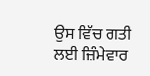ਉਸ ਵਿੱਚ ਗਤੀ ਲਈ ਜ਼ਿੰਮੇਵਾਰ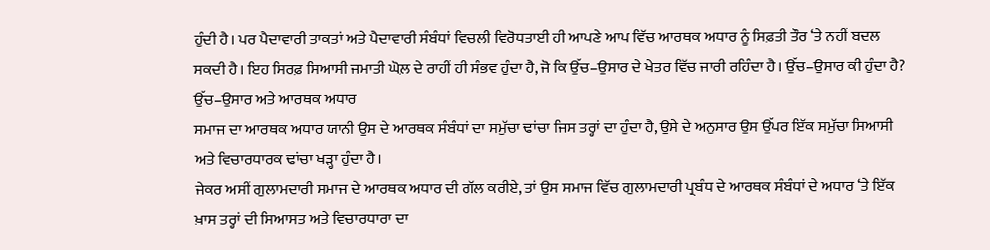ਹੁੰਦੀ ਹੈ। ਪਰ ਪੈਦਾਵਾਰੀ ਤਾਕਤਾਂ ਅਤੇ ਪੈਦਾਵਾਰੀ ਸੰਬੰਧਾਂ ਵਿਚਲੀ ਵਿਰੋਧਤਾਈ ਹੀ ਆਪਣੇ ਆਪ ਵਿੱਚ ਆਰਥਕ ਅਧਾਰ ਨੂੰ ਸਿਫ਼ਤੀ ਤੌਰ ‘ਤੇ ਨਹੀਂ ਬਦਲ ਸਕਦੀ ਹੈ। ਇਹ ਸਿਰਫ਼ ਸਿਆਸੀ ਜਮਾਤੀ ਘੋਲ਼ ਦੇ ਰਾਹੀਂ ਹੀ ਸੰਭਵ ਹੁੰਦਾ ਹੈ, ਜੋ ਕਿ ਉੱਚ–ਉਸਾਰ ਦੇ ਖੇਤਰ ਵਿੱਚ ਜਾਰੀ ਰਹਿੰਦਾ ਹੈ। ਉੱਚ–ਉਸਾਰ ਕੀ ਹੁੰਦਾ ਹੈ?
ਉੱਚ–ਉਸਾਰ ਅਤੇ ਆਰਥਕ ਅਧਾਰ
ਸਮਾਜ ਦਾ ਆਰਥਕ ਅਧਾਰ ਯਾਨੀ ਉਸ ਦੇ ਆਰਥਕ ਸੰਬੰਧਾਂ ਦਾ ਸਮੁੱਚਾ ਢਾਂਚਾ ਜਿਸ ਤਰ੍ਹਾਂ ਦਾ ਹੁੰਦਾ ਹੈ, ਉਸੇ ਦੇ ਅਨੁਸਾਰ ਉਸ ਉੱਪਰ ਇੱਕ ਸਮੁੱਚਾ ਸਿਆਸੀ ਅਤੇ ਵਿਚਾਰਧਾਰਕ ਢਾਂਚਾ ਖੜ੍ਹਾ ਹੁੰਦਾ ਹੈ।
ਜੇਕਰ ਅਸੀਂ ਗੁਲਾਮਦਾਰੀ ਸਮਾਜ ਦੇ ਆਰਥਕ ਅਧਾਰ ਦੀ ਗੱਲ ਕਰੀਏ, ਤਾਂ ਉਸ ਸਮਾਜ ਵਿੱਚ ਗੁਲਾਮਦਾਰੀ ਪ੍ਰਬੰਧ ਦੇ ਆਰਥਕ ਸੰਬੰਧਾਂ ਦੇ ਅਧਾਰ ‘ਤੇ ਇੱਕ ਖ਼ਾਸ ਤਰ੍ਹਾਂ ਦੀ ਸਿਆਸਤ ਅਤੇ ਵਿਚਾਰਧਾਰਾ ਦਾ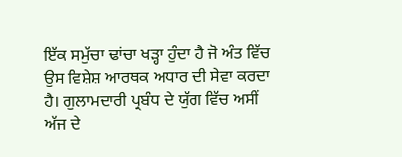ਇੱਕ ਸਮੁੱਚਾ ਢਾਂਚਾ ਖੜ੍ਹਾ ਹੁੰਦਾ ਹੈ ਜੋ ਅੰਤ ਵਿੱਚ ਉਸ ਵਿਸ਼ੇਸ਼ ਆਰਥਕ ਅਧਾਰ ਦੀ ਸੇਵਾ ਕਰਦਾ ਹੈ। ਗੁਲਾਮਦਾਰੀ ਪ੍ਰਬੰਧ ਦੇ ਯੁੱਗ ਵਿੱਚ ਅਸੀਂ ਅੱਜ ਦੇ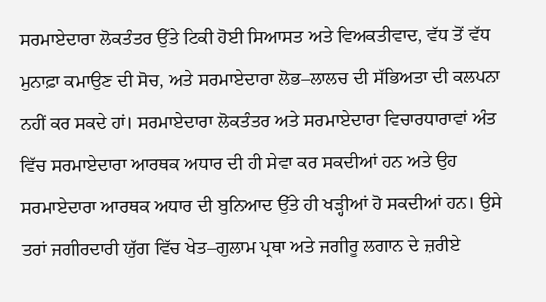ਸਰਮਾਏਦਾਰਾ ਲੋਕਤੰਤਰ ਉੱਤੇ ਟਿਕੀ ਹੋਈ ਸਿਆਸਤ ਅਤੇ ਵਿਅਕਤੀਵਾਦ, ਵੱਧ ਤੋਂ ਵੱਧ ਮੁਨਾਫ਼ਾ ਕਮਾਉਣ ਦੀ ਸੋਚ, ਅਤੇ ਸਰਮਾਏਦਾਰਾ ਲੋਭ–ਲਾਲਚ ਦੀ ਸੱਭਿਅਤਾ ਦੀ ਕਲਪਨਾ ਨਹੀਂ ਕਰ ਸਕਦੇ ਹਾਂ। ਸਰਮਾਏਦਾਰਾ ਲੋਕਤੰਤਰ ਅਤੇ ਸਰਮਾਏਦਾਰਾ ਵਿਚਾਰਧਾਰਾਵਾਂ ਅੰਤ ਵਿੱਚ ਸਰਮਾਏਦਾਰਾ ਆਰਥਕ ਅਧਾਰ ਦੀ ਹੀ ਸੇਵਾ ਕਰ ਸਕਦੀਆਂ ਹਨ ਅਤੇ ਉਹ ਸਰਮਾਏਦਾਰਾ ਆਰਥਕ ਅਧਾਰ ਦੀ ਬੁਨਿਆਦ ਉੱਤੇ ਹੀ ਖੜ੍ਹੀਆਂ ਹੋ ਸਕਦੀਆਂ ਹਨ। ਉਸੇ ਤਰਾਂ ਜਗੀਰਦਾਰੀ ਯੁੱਗ ਵਿੱਚ ਖੇਤ–ਗੁਲਾਮ ਪ੍ਰਥਾ ਅਤੇ ਜਗੀਰੂ ਲਗਾਨ ਦੇ ਜ਼ਰੀਏ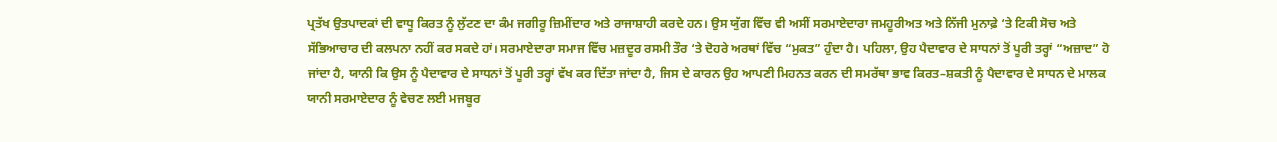ਪ੍ਰਤੱਖ ਉਤਪਾਦਕਾਂ ਦੀ ਵਾਧੂ ਕਿਰਤ ਨੂੰ ਲੁੱਟਣ ਦਾ ਕੰਮ ਜਗੀਰੂ ਜ਼ਿਮੀਂਦਾਰ ਅਤੇ ਰਾਜਾਸ਼ਾਹੀ ਕਰਦੇ ਹਨ। ਉਸ ਯੁੱਗ ਵਿੱਚ ਵੀ ਅਸੀਂ ਸਰਮਾਏਦਾਰਾ ਜਮਹੂਰੀਅਤ ਅਤੇ ਨਿੱਜੀ ਮੁਨਾਫ਼ੇ ‘ਤੇ ਟਿਕੀ ਸੋਚ ਅਤੇ ਸੱਭਿਆਚਾਰ ਦੀ ਕਲਪਨਾ ਨਹੀਂ ਕਰ ਸਕਦੇ ਹਾਂ। ਸਰਮਾਏਦਾਰਾ ਸਮਾਜ ਵਿੱਚ ਮਜ਼ਦੂਰ ਰਸਮੀ ਤੌਰ ‘ਤੇ ਦੋਹਰੇ ਅਰਥਾਂ ਵਿੱਚ “ਮੁਕਤ” ਹੁੰਦਾ ਹੈ। ਪਹਿਲਾ, ਉਹ ਪੈਦਾਵਾਰ ਦੇ ਸਾਧਨਾਂ ਤੋਂ ਪੂਰੀ ਤਰ੍ਹਾਂ “ਅਜ਼ਾਦ” ਹੋ ਜਾਂਦਾ ਹੈ, ਯਾਨੀ ਕਿ ਉਸ ਨੂੰ ਪੈਦਾਵਾਰ ਦੇ ਸਾਧਨਾਂ ਤੋਂ ਪੂਰੀ ਤਰ੍ਹਾਂ ਵੱਖ ਕਰ ਦਿੱਤਾ ਜਾਂਦਾ ਹੈ, ਜਿਸ ਦੇ ਕਾਰਨ ਉਹ ਆਪਣੀ ਮਿਹਨਤ ਕਰਨ ਦੀ ਸਮਰੱਥਾ ਭਾਵ ਕਿਰਤ–ਸ਼ਕਤੀ ਨੂੰ ਪੈਦਾਵਾਰ ਦੇ ਸਾਧਨ ਦੇ ਮਾਲਕ ਯਾਨੀ ਸਰਮਾਏਦਾਰ ਨੂੰ ਵੇਚਣ ਲਈ ਮਜਬੂਰ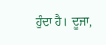ਹੁੰਦਾ ਹੈ। ਦੂਜਾ,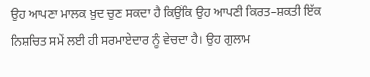ਉਹ ਆਪਣਾ ਮਾਲਕ ਖ਼ੁਦ ਚੁਣ ਸਕਦਾ ਹੈ ਕਿਉਂਕਿ ਉਹ ਆਪਣੀ ਕਿਰਤ–ਸ਼ਕਤੀ ਇੱਕ ਨਿਸ਼ਚਿਤ ਸਮੇਂ ਲਈ ਹੀ ਸਰਮਾਏਦਾਰ ਨੂੰ ਵੇਚਦਾ ਹੈ। ਉਹ ਗੁਲਾਮ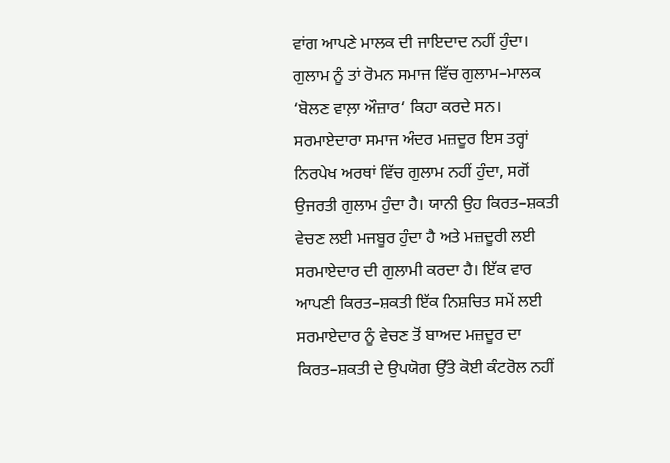ਵਾਂਗ ਆਪਣੇ ਮਾਲਕ ਦੀ ਜਾਇਦਾਦ ਨਹੀਂ ਹੁੰਦਾ। ਗੁਲਾਮ ਨੂੰ ਤਾਂ ਰੋਮਨ ਸਮਾਜ ਵਿੱਚ ਗੁਲਾਮ–ਮਾਲਕ ‘ਬੋਲਣ ਵਾਲ਼ਾ ਔਜ਼ਾਰ‘ ਕਿਹਾ ਕਰਦੇ ਸਨ। ਸਰਮਾਏਦਾਰਾ ਸਮਾਜ ਅੰਦਰ ਮਜ਼ਦੂਰ ਇਸ ਤਰ੍ਹਾਂ ਨਿਰਪੇਖ ਅਰਥਾਂ ਵਿੱਚ ਗੁਲਾਮ ਨਹੀਂ ਹੁੰਦਾ, ਸਗੋਂ ਉਜਰਤੀ ਗੁਲਾਮ ਹੁੰਦਾ ਹੈ। ਯਾਨੀ ਉਹ ਕਿਰਤ–ਸ਼ਕਤੀ ਵੇਚਣ ਲਈ ਮਜਬੂਰ ਹੁੰਦਾ ਹੈ ਅਤੇ ਮਜ਼ਦੂਰੀ ਲਈ ਸਰਮਾਏਦਾਰ ਦੀ ਗੁਲਾਮੀ ਕਰਦਾ ਹੈ। ਇੱਕ ਵਾਰ ਆਪਣੀ ਕਿਰਤ–ਸ਼ਕਤੀ ਇੱਕ ਨਿਸ਼ਚਿਤ ਸਮੇਂ ਲਈ ਸਰਮਾਏਦਾਰ ਨੂੰ ਵੇਚਣ ਤੋਂ ਬਾਅਦ ਮਜ਼ਦੂਰ ਦਾ ਕਿਰਤ–ਸ਼ਕਤੀ ਦੇ ਉਪਯੋਗ ਉੱਤੇ ਕੋਈ ਕੰਟਰੋਲ ਨਹੀਂ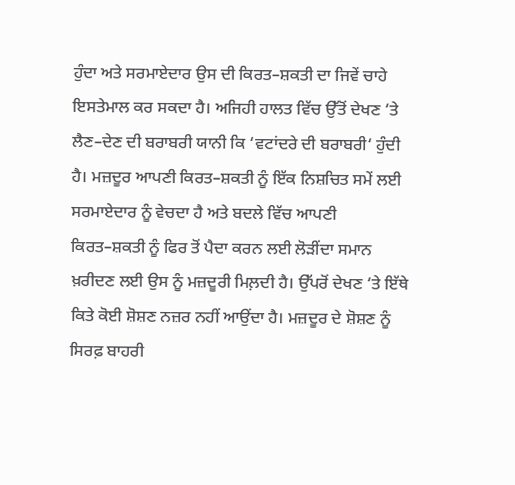ਹੁੰਦਾ ਅਤੇ ਸਰਮਾਏਦਾਰ ਉਸ ਦੀ ਕਿਰਤ–ਸ਼ਕਤੀ ਦਾ ਜਿਵੇਂ ਚਾਹੇ ਇਸਤੇਮਾਲ ਕਰ ਸਕਦਾ ਹੈ। ਅਜਿਹੀ ਹਾਲਤ ਵਿੱਚ ਉੱਤੋਂ ਦੇਖਣ ‘ਤੇ ਲੈਣ–ਦੇਣ ਦੀ ਬਰਾਬਰੀ ਯਾਨੀ ਕਿ ‘ਵਟਾਂਦਰੇ ਦੀ ਬਰਾਬਰੀ‘ ਹੁੰਦੀ ਹੈ। ਮਜ਼ਦੂਰ ਆਪਣੀ ਕਿਰਤ–ਸ਼ਕਤੀ ਨੂੰ ਇੱਕ ਨਿਸ਼ਚਿਤ ਸਮੇਂ ਲਈ ਸਰਮਾਏਦਾਰ ਨੂੰ ਵੇਚਦਾ ਹੈ ਅਤੇ ਬਦਲੇ ਵਿੱਚ ਆਪਣੀ ਕਿਰਤ–ਸ਼ਕਤੀ ਨੂੰ ਫਿਰ ਤੋਂ ਪੈਦਾ ਕਰਨ ਲਈ ਲੋੜੀਂਦਾ ਸਮਾਨ ਖ਼ਰੀਦਣ ਲਈ ਉਸ ਨੂੰ ਮਜ਼ਦੂਰੀ ਮਿਲ਼ਦੀ ਹੈ। ਉੱਪਰੋਂ ਦੇਖਣ ‘ਤੇ ਇੱਥੇ ਕਿਤੇ ਕੋਈ ਸ਼ੋਸ਼ਣ ਨਜ਼ਰ ਨਹੀਂ ਆਉਂਦਾ ਹੈ। ਮਜ਼ਦੂਰ ਦੇ ਸ਼ੋਸ਼ਣ ਨੂੰ ਸਿਰਫ਼ ਬਾਹਰੀ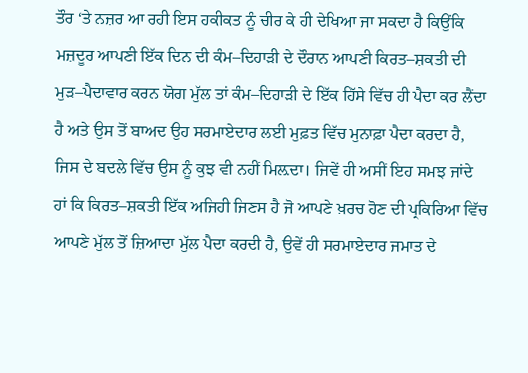ਤੌਰ ‘ਤੇ ਨਜ਼ਰ ਆ ਰਹੀ ਇਸ ਹਕੀਕਤ ਨੂੰ ਚੀਰ ਕੇ ਹੀ ਦੇਖਿਆ ਜਾ ਸਕਦਾ ਹੈ ਕਿਉਂਕਿ ਮਜ਼ਦੂਰ ਆਪਣੀ ਇੱਕ ਦਿਨ ਦੀ ਕੰਮ–ਦਿਹਾੜੀ ਦੇ ਦੌਰਾਨ ਆਪਣੀ ਕਿਰਤ–ਸ਼ਕਤੀ ਦੀ ਮੁੜ–ਪੈਦਾਵਾਰ ਕਰਨ ਯੋਗ ਮੁੱਲ ਤਾਂ ਕੰਮ–ਦਿਹਾੜੀ ਦੇ ਇੱਕ ਹਿੱਸੇ ਵਿੱਚ ਹੀ ਪੈਦਾ ਕਰ ਲੈਂਦਾ ਹੈ ਅਤੇ ਉਸ ਤੋਂ ਬਾਅਦ ਉਹ ਸਰਮਾਏਦਾਰ ਲਈ ਮੁਫ਼ਤ ਵਿੱਚ ਮੁਨਾਫ਼ਾ ਪੈਦਾ ਕਰਦਾ ਹੈ, ਜਿਸ ਦੇ ਬਦਲੇ ਵਿੱਚ ਉਸ ਨੂੰ ਕੁਝ ਵੀ ਨਹੀਂ ਮਿਲ਼ਦਾ। ਜਿਵੇਂ ਹੀ ਅਸੀਂ ਇਹ ਸਮਝ ਜਾਂਦੇ ਹਾਂ ਕਿ ਕਿਰਤ–ਸ਼ਕਤੀ ਇੱਕ ਅਜਿਹੀ ਜਿਣਸ ਹੈ ਜੋ ਆਪਣੇ ਖ਼ਰਚ ਹੋਣ ਦੀ ਪ੍ਰਕਿਰਿਆ ਵਿੱਚ ਆਪਣੇ ਮੁੱਲ ਤੋਂ ਜ਼ਿਆਦਾ ਮੁੱਲ ਪੈਦਾ ਕਰਦੀ ਹੈ, ਉਵੇਂ ਹੀ ਸਰਮਾਏਦਾਰ ਜਮਾਤ ਦੇ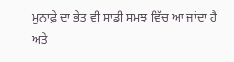ਮੁਨਾਫ਼ੇ ਦਾ ਭੇਤ ਵੀ ਸਾਡੀ ਸਮਝ ਵਿੱਚ ਆ ਜਾਂਦਾ ਹੈ ਅਤੇ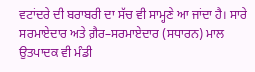ਵਟਾਂਦਰੇ ਦੀ ਬਰਾਬਰੀ ਦਾ ਸੱਚ ਵੀ ਸਾਮ੍ਹਣੇ ਆ ਜਾਂਦਾ ਹੈ। ਸਾਰੇ ਸਰਮਾਏਦਾਰ ਅਤੇ ਗ਼ੈਰ–ਸਰਮਾਏਦਾਰ (ਸਧਾਰਨ) ਮਾਲ ਉਤਪਾਦਕ ਵੀ ਮੰਡੀ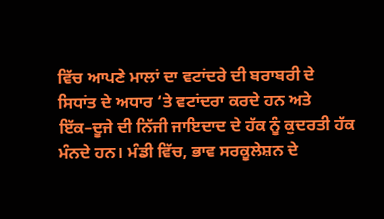ਵਿੱਚ ਆਪਣੇ ਮਾਲਾਂ ਦਾ ਵਟਾਂਦਰੇ ਦੀ ਬਰਾਬਰੀ ਦੇ ਸਿਧਾਂਤ ਦੇ ਅਧਾਰ ‘ਤੇ ਵਟਾਂਦਰਾ ਕਰਦੇ ਹਨ ਅਤੇ ਇੱਕ–ਦੂਜੇ ਦੀ ਨਿੱਜੀ ਜਾਇਦਾਦ ਦੇ ਹੱਕ ਨੂੰ ਕੁਦਰਤੀ ਹੱਕ ਮੰਨਦੇ ਹਨ। ਮੰਡੀ ਵਿੱਚ, ਭਾਵ ਸਰਕੂਲੇਸ਼ਨ ਦੇ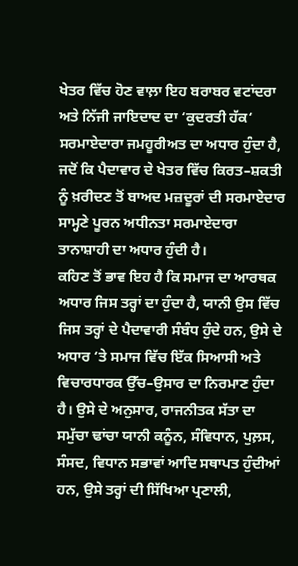ਖੇਤਰ ਵਿੱਚ ਹੋਣ ਵਾਲ਼ਾ ਇਹ ਬਰਾਬਰ ਵਟਾਂਦਰਾ ਅਤੇ ਨਿੱਜੀ ਜਾਇਦਾਦ ਦਾ ‘ਕੁਦਰਤੀ ਹੱਕ‘ ਸਰਮਾਏਦਾਰਾ ਜਮਹੂਰੀਅਤ ਦਾ ਅਧਾਰ ਹੁੰਦਾ ਹੈ, ਜਦੋਂ ਕਿ ਪੈਦਾਵਾਰ ਦੇ ਖੇਤਰ ਵਿੱਚ ਕਿਰਤ–ਸ਼ਕਤੀ ਨੂੰ ਖ਼ਰੀਦਣ ਤੋਂ ਬਾਅਦ ਮਜ਼ਦੂਰਾਂ ਦੀ ਸਰਮਾਏਦਾਰ ਸਾਮ੍ਹਣੇ ਪੂਰਨ ਅਧੀਨਤਾ ਸਰਮਾਏਦਾਰਾ ਤਾਨਾਸ਼ਾਹੀ ਦਾ ਅਧਾਰ ਹੁੰਦੀ ਹੈ।
ਕਹਿਣ ਤੋਂ ਭਾਵ ਇਹ ਹੈ ਕਿ ਸਮਾਜ ਦਾ ਆਰਥਕ ਅਧਾਰ ਜਿਸ ਤਰ੍ਹਾਂ ਦਾ ਹੁੰਦਾ ਹੈ, ਯਾਨੀ ਉਸ ਵਿੱਚ ਜਿਸ ਤਰ੍ਹਾਂ ਦੇ ਪੈਦਾਵਾਰੀ ਸੰਬੰਧ ਹੁੰਦੇ ਹਨ, ਉਸੇ ਦੇ ਅਧਾਰ ‘ਤੇ ਸਮਾਜ ਵਿੱਚ ਇੱਕ ਸਿਆਸੀ ਅਤੇ ਵਿਚਾਰਧਾਰਕ ਉੱਚ–ਉਸਾਰ ਦਾ ਨਿਰਮਾਣ ਹੁੰਦਾ ਹੈ। ਉਸੇ ਦੇ ਅਨੁਸਾਰ, ਰਾਜਨੀਤਕ ਸੱਤਾ ਦਾ ਸਮੁੱਚਾ ਢਾਂਚਾ ਯਾਨੀ ਕਨੂੰਨ, ਸੰਵਿਧਾਨ, ਪੁਲ਼ਸ, ਸੰਸਦ, ਵਿਧਾਨ ਸਭਾਵਾਂ ਆਦਿ ਸਥਾਪਤ ਹੁੰਦੀਆਂ ਹਨ, ਉਸੇ ਤਰ੍ਹਾਂ ਦੀ ਸਿੱਖਿਆ ਪ੍ਰਣਾਲੀ,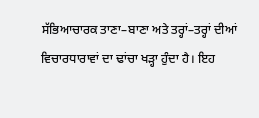ਸੱਭਿਆਚਾਰਕ ਤਾਣਾ–ਬਾਣਾ ਅਤੇ ਤਰ੍ਹਾਂ–ਤਰ੍ਹਾਂ ਦੀਆਂ ਵਿਚਾਰਧਾਰਾਵਾਂ ਦਾ ਢਾਂਚਾ ਖੜ੍ਹਾ ਹੁੰਦਾ ਹੈ। ਇਹ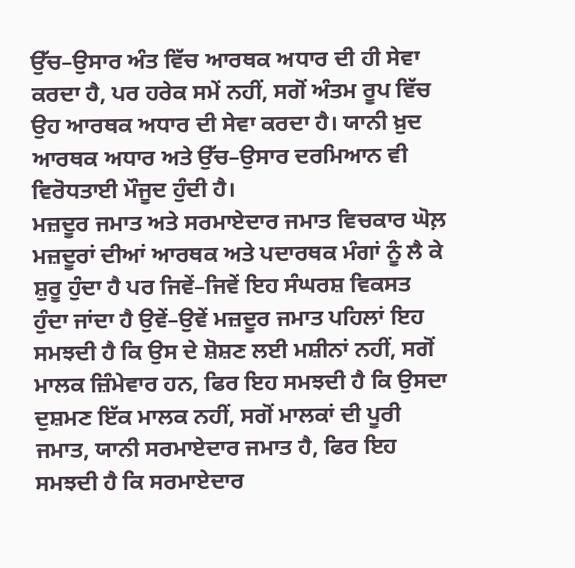ਉੱਚ–ਉਸਾਰ ਅੰਤ ਵਿੱਚ ਆਰਥਕ ਅਧਾਰ ਦੀ ਹੀ ਸੇਵਾ ਕਰਦਾ ਹੈ, ਪਰ ਹਰੇਕ ਸਮੇਂ ਨਹੀਂ, ਸਗੋਂ ਅੰਤਮ ਰੂਪ ਵਿੱਚ ਉਹ ਆਰਥਕ ਅਧਾਰ ਦੀ ਸੇਵਾ ਕਰਦਾ ਹੈ। ਯਾਨੀ ਖ਼ੁਦ ਆਰਥਕ ਅਧਾਰ ਅਤੇ ਉੱਚ–ਉਸਾਰ ਦਰਮਿਆਨ ਵੀ ਵਿਰੋਧਤਾਈ ਮੌਜੂਦ ਹੁੰਦੀ ਹੈ।
ਮਜ਼ਦੂਰ ਜਮਾਤ ਅਤੇ ਸਰਮਾਏਦਾਰ ਜਮਾਤ ਵਿਚਕਾਰ ਘੋਲ਼ ਮਜ਼ਦੂਰਾਂ ਦੀਆਂ ਆਰਥਕ ਅਤੇ ਪਦਾਰਥਕ ਮੰਗਾਂ ਨੂੰ ਲੈ ਕੇ ਸ਼ੁਰੂ ਹੁੰਦਾ ਹੈ ਪਰ ਜਿਵੇਂ–ਜਿਵੇਂ ਇਹ ਸੰਘਰਸ਼ ਵਿਕਸਤ ਹੁੰਦਾ ਜਾਂਦਾ ਹੈ ਉਵੇਂ–ਉਵੇਂ ਮਜ਼ਦੂਰ ਜਮਾਤ ਪਹਿਲਾਂ ਇਹ ਸਮਝਦੀ ਹੈ ਕਿ ਉਸ ਦੇ ਸ਼ੋਸ਼ਣ ਲਈ ਮਸ਼ੀਨਾਂ ਨਹੀਂ, ਸਗੋਂ ਮਾਲਕ ਜ਼ਿੰਮੇਵਾਰ ਹਨ, ਫਿਰ ਇਹ ਸਮਝਦੀ ਹੈ ਕਿ ਉਸਦਾ ਦੁਸ਼ਮਣ ਇੱਕ ਮਾਲਕ ਨਹੀਂ, ਸਗੋਂ ਮਾਲਕਾਂ ਦੀ ਪੂਰੀ ਜਮਾਤ, ਯਾਨੀ ਸਰਮਾਏਦਾਰ ਜਮਾਤ ਹੈ, ਫਿਰ ਇਹ ਸਮਝਦੀ ਹੈ ਕਿ ਸਰਮਾਏਦਾਰ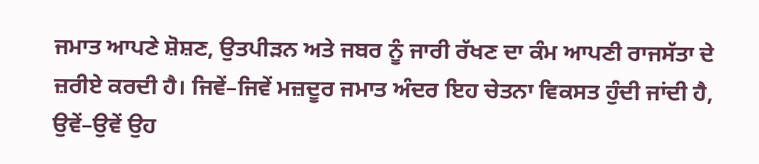ਜਮਾਤ ਆਪਣੇ ਸ਼ੋਸ਼ਣ, ਉਤਪੀੜਨ ਅਤੇ ਜਬਰ ਨੂੰ ਜਾਰੀ ਰੱਖਣ ਦਾ ਕੰਮ ਆਪਣੀ ਰਾਜਸੱਤਾ ਦੇ ਜ਼ਰੀਏ ਕਰਦੀ ਹੈ। ਜਿਵੇਂ–ਜਿਵੇਂ ਮਜ਼ਦੂਰ ਜਮਾਤ ਅੰਦਰ ਇਹ ਚੇਤਨਾ ਵਿਕਸਤ ਹੁੰਦੀ ਜਾਂਦੀ ਹੈ, ਉਵੇਂ–ਉਵੇਂ ਉਹ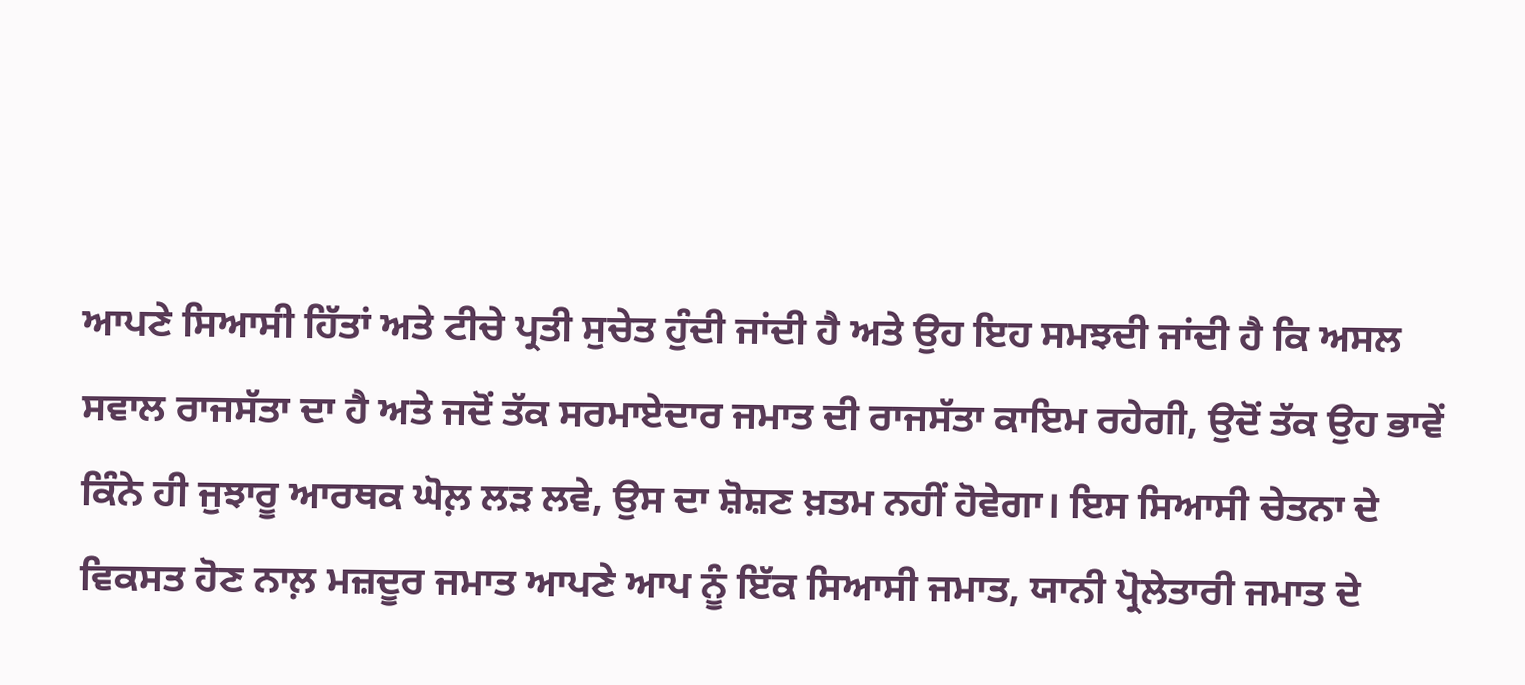ਆਪਣੇ ਸਿਆਸੀ ਹਿੱਤਾਂ ਅਤੇ ਟੀਚੇ ਪ੍ਰਤੀ ਸੁਚੇਤ ਹੁੰਦੀ ਜਾਂਦੀ ਹੈ ਅਤੇ ਉਹ ਇਹ ਸਮਝਦੀ ਜਾਂਦੀ ਹੈ ਕਿ ਅਸਲ ਸਵਾਲ ਰਾਜਸੱਤਾ ਦਾ ਹੈ ਅਤੇ ਜਦੋਂ ਤੱਕ ਸਰਮਾਏਦਾਰ ਜਮਾਤ ਦੀ ਰਾਜਸੱਤਾ ਕਾਇਮ ਰਹੇਗੀ, ਉਦੋਂ ਤੱਕ ਉਹ ਭਾਵੇਂ ਕਿੰਨੇ ਹੀ ਜੁਝਾਰੂ ਆਰਥਕ ਘੋਲ਼ ਲੜ ਲਵੇ, ਉਸ ਦਾ ਸ਼ੋਸ਼ਣ ਖ਼ਤਮ ਨਹੀਂ ਹੋਵੇਗਾ। ਇਸ ਸਿਆਸੀ ਚੇਤਨਾ ਦੇ ਵਿਕਸਤ ਹੋਣ ਨਾਲ਼ ਮਜ਼ਦੂਰ ਜਮਾਤ ਆਪਣੇ ਆਪ ਨੂੰ ਇੱਕ ਸਿਆਸੀ ਜਮਾਤ, ਯਾਨੀ ਪ੍ਰੋਲੇਤਾਰੀ ਜਮਾਤ ਦੇ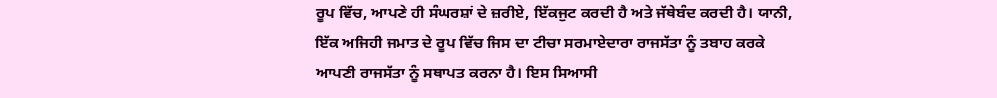ਰੂਪ ਵਿੱਚ, ਆਪਣੇ ਹੀ ਸੰਘਰਸ਼ਾਂ ਦੇ ਜ਼ਰੀਏ, ਇੱਕਜੁਟ ਕਰਦੀ ਹੈ ਅਤੇ ਜੱਥੇਬੰਦ ਕਰਦੀ ਹੈ। ਯਾਨੀ, ਇੱਕ ਅਜਿਹੀ ਜਮਾਤ ਦੇ ਰੂਪ ਵਿੱਚ ਜਿਸ ਦਾ ਟੀਚਾ ਸਰਮਾਏਦਾਰਾ ਰਾਜਸੱਤਾ ਨੂੰ ਤਬਾਹ ਕਰਕੇ ਆਪਣੀ ਰਾਜਸੱਤਾ ਨੂੰ ਸਥਾਪਤ ਕਰਨਾ ਹੈ। ਇਸ ਸਿਆਸੀ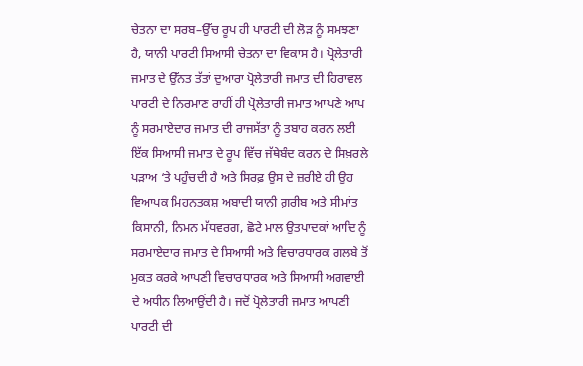ਚੇਤਨਾ ਦਾ ਸਰਬ–ਉੱਚ ਰੂਪ ਹੀ ਪਾਰਟੀ ਦੀ ਲੋੜ ਨੂੰ ਸਮਝਣਾ ਹੈ, ਯਾਨੀ ਪਾਰਟੀ ਸਿਆਸੀ ਚੇਤਨਾ ਦਾ ਵਿਕਾਸ ਹੈ। ਪ੍ਰੋਲੇਤਾਰੀ ਜਮਾਤ ਦੇ ਉੱਨਤ ਤੱਤਾਂ ਦੁਆਰਾ ਪ੍ਰੋਲੇਤਾਰੀ ਜਮਾਤ ਦੀ ਹਿਰਾਵਲ ਪਾਰਟੀ ਦੇ ਨਿਰਮਾਣ ਰਾਹੀਂ ਹੀ ਪ੍ਰੋਲੇਤਾਰੀ ਜਮਾਤ ਆਪਣੇ ਆਪ ਨੂੰ ਸਰਮਾਏਦਾਰ ਜਮਾਤ ਦੀ ਰਾਜਸੱਤਾ ਨੂੰ ਤਬਾਹ ਕਰਨ ਲਈ ਇੱਕ ਸਿਆਸੀ ਜਮਾਤ ਦੇ ਰੂਪ ਵਿੱਚ ਜੱਥੇਬੰਦ ਕਰਨ ਦੇ ਸਿਖ਼ਰਲੇ ਪੜਾਅ ‘ਤੇ ਪਹੁੰਚਦੀ ਹੈ ਅਤੇ ਸਿਰਫ਼ ਉਸ ਦੇ ਜ਼ਰੀਏ ਹੀ ਉਹ ਵਿਆਪਕ ਮਿਹਨਤਕਸ਼ ਅਬਾਦੀ ਯਾਨੀ ਗ਼ਰੀਬ ਅਤੇ ਸੀਮਾਂਤ ਕਿਸਾਨੀ, ਨਿਮਨ ਮੱਧਵਰਗ, ਛੋਟੇ ਮਾਲ ਉਤਪਾਦਕਾਂ ਆਦਿ ਨੂੰ ਸਰਮਾਏਦਾਰ ਜਮਾਤ ਦੇ ਸਿਆਸੀ ਅਤੇ ਵਿਚਾਰਧਾਰਕ ਗਲਬੇ ਤੋਂ ਮੁਕਤ ਕਰਕੇ ਆਪਣੀ ਵਿਚਾਰਧਾਰਕ ਅਤੇ ਸਿਆਸੀ ਅਗਵਾਈ ਦੇ ਅਧੀਨ ਲਿਆਉਂਦੀ ਹੈ। ਜਦੋਂ ਪ੍ਰੋਲੇਤਾਰੀ ਜਮਾਤ ਆਪਣੀ ਪਾਰਟੀ ਦੀ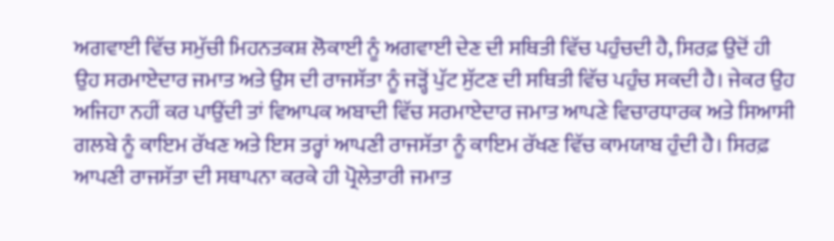ਅਗਵਾਈ ਵਿੱਚ ਸਮੁੱਚੀ ਮਿਹਨਤਕਸ਼ ਲੋਕਾਈ ਨੂੰ ਅਗਵਾਈ ਦੇਣ ਦੀ ਸਥਿਤੀ ਵਿੱਚ ਪਹੁੰਚਦੀ ਹੈ, ਸਿਰਫ਼ ਉਦੋਂ ਹੀ ਉਹ ਸਰਮਾਏਦਾਰ ਜਮਾਤ ਅਤੇ ਉਸ ਦੀ ਰਾਜਸੱਤਾ ਨੂੰ ਜੜ੍ਹੋਂ ਪੁੱਟ ਸੁੱਟਣ ਦੀ ਸਥਿਤੀ ਵਿੱਚ ਪਹੁੰਚ ਸਕਦੀ ਹੈ। ਜੇਕਰ ਉਹ ਅਜਿਹਾ ਨਹੀਂ ਕਰ ਪਾਉਂਦੀ ਤਾਂ ਵਿਆਪਕ ਅਬਾਦੀ ਵਿੱਚ ਸਰਮਾਏਦਾਰ ਜਮਾਤ ਆਪਣੇ ਵਿਚਾਰਧਾਰਕ ਅਤੇ ਸਿਆਸੀ ਗਲਬੇ ਨੂੰ ਕਾਇਮ ਰੱਖਣ ਅਤੇ ਇਸ ਤਰ੍ਹਾਂ ਆਪਣੀ ਰਾਜਸੱਤਾ ਨੂੰ ਕਾਇਮ ਰੱਖਣ ਵਿੱਚ ਕਾਮਯਾਬ ਹੁੰਦੀ ਹੈ। ਸਿਰਫ਼ ਆਪਣੀ ਰਾਜਸੱਤਾ ਦੀ ਸਥਾਪਨਾ ਕਰਕੇ ਹੀ ਪ੍ਰੋਲੇਤਾਰੀ ਜਮਾਤ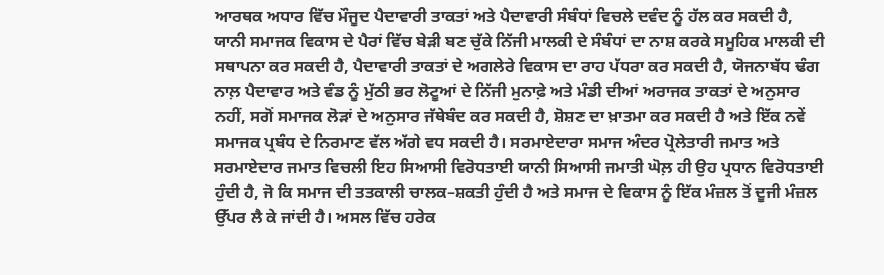ਆਰਥਕ ਅਧਾਰ ਵਿੱਚ ਮੌਜੂਦ ਪੈਦਾਵਾਰੀ ਤਾਕਤਾਂ ਅਤੇ ਪੈਦਾਵਾਰੀ ਸੰਬੰਧਾਂ ਵਿਚਲੇ ਦਵੰਦ ਨੂੰ ਹੱਲ ਕਰ ਸਕਦੀ ਹੈ, ਯਾਨੀ ਸਮਾਜਕ ਵਿਕਾਸ ਦੇ ਪੈਰਾਂ ਵਿੱਚ ਬੇੜੀ ਬਣ ਚੁੱਕੇ ਨਿੱਜੀ ਮਾਲਕੀ ਦੇ ਸੰਬੰਧਾਂ ਦਾ ਨਾਸ਼ ਕਰਕੇ ਸਮੂਹਿਕ ਮਾਲਕੀ ਦੀ ਸਥਾਪਨਾ ਕਰ ਸਕਦੀ ਹੈ, ਪੈਦਾਵਾਰੀ ਤਾਕਤਾਂ ਦੇ ਅਗਲੇਰੇ ਵਿਕਾਸ ਦਾ ਰਾਹ ਪੱਧਰਾ ਕਰ ਸਕਦੀ ਹੈ, ਯੋਜਨਾਬੱਧ ਢੰਗ ਨਾਲ਼ ਪੈਦਾਵਾਰ ਅਤੇ ਵੰਡ ਨੂੰ ਮੁੱਠੀ ਭਰ ਲੋਟੂਆਂ ਦੇ ਨਿੱਜੀ ਮੁਨਾਫ਼ੇ ਅਤੇ ਮੰਡੀ ਦੀਆਂ ਅਰਾਜਕ ਤਾਕਤਾਂ ਦੇ ਅਨੁਸਾਰ ਨਹੀਂ, ਸਗੋਂ ਸਮਾਜਕ ਲੋੜਾਂ ਦੇ ਅਨੁਸਾਰ ਜੱਥੇਬੰਦ ਕਰ ਸਕਦੀ ਹੈ, ਸ਼ੋਸ਼ਣ ਦਾ ਖ਼ਾਤਮਾ ਕਰ ਸਕਦੀ ਹੈ ਅਤੇ ਇੱਕ ਨਵੇਂ ਸਮਾਜਕ ਪ੍ਰਬੰਧ ਦੇ ਨਿਰਮਾਣ ਵੱਲ ਅੱਗੇ ਵਧ ਸਕਦੀ ਹੈ। ਸਰਮਾਏਦਾਰਾ ਸਮਾਜ ਅੰਦਰ ਪ੍ਰੋਲੇਤਾਰੀ ਜਮਾਤ ਅਤੇ ਸਰਮਾਏਦਾਰ ਜਮਾਤ ਵਿਚਲੀ ਇਹ ਸਿਆਸੀ ਵਿਰੋਧਤਾਈ ਯਾਨੀ ਸਿਆਸੀ ਜਮਾਤੀ ਘੋਲ਼ ਹੀ ਉਹ ਪ੍ਰਧਾਨ ਵਿਰੋਧਤਾਈ ਹੁੰਦੀ ਹੈ, ਜੋ ਕਿ ਸਮਾਜ ਦੀ ਤਤਕਾਲੀ ਚਾਲਕ–ਸ਼ਕਤੀ ਹੁੰਦੀ ਹੈ ਅਤੇ ਸਮਾਜ ਦੇ ਵਿਕਾਸ ਨੂੰ ਇੱਕ ਮੰਜ਼ਲ ਤੋਂ ਦੂਜੀ ਮੰਜ਼ਲ ਉੱਪਰ ਲੈ ਕੇ ਜਾਂਦੀ ਹੈ। ਅਸਲ ਵਿੱਚ ਹਰੇਕ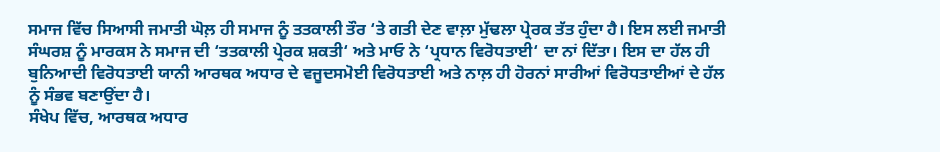ਸਮਾਜ ਵਿੱਚ ਸਿਆਸੀ ਜਮਾਤੀ ਘੋਲ਼ ਹੀ ਸਮਾਜ ਨੂੰ ਤਤਕਾਲੀ ਤੌਰ ‘ਤੇ ਗਤੀ ਦੇਣ ਵਾਲ਼ਾ ਮੁੱਢਲਾ ਪ੍ਰੇਰਕ ਤੱਤ ਹੁੰਦਾ ਹੈ। ਇਸ ਲਈ ਜਮਾਤੀ ਸੰਘਰਸ਼ ਨੂੰ ਮਾਰਕਸ ਨੇ ਸਮਾਜ ਦੀ ‘ਤਤਕਾਲੀ ਪ੍ਰੇਰਕ ਸ਼ਕਤੀ‘ ਅਤੇ ਮਾਓ ਨੇ ‘ਪ੍ਰਧਾਨ ਵਿਰੋਧਤਾਈ‘ ਦਾ ਨਾਂ ਦਿੱਤਾ। ਇਸ ਦਾ ਹੱਲ ਹੀ ਬੁਨਿਆਦੀ ਵਿਰੋਧਤਾਈ ਯਾਨੀ ਆਰਥਕ ਅਧਾਰ ਦੇ ਵਜੂਦਸਮੋਈ ਵਿਰੋਧਤਾਈ ਅਤੇ ਨਾਲ਼ ਹੀ ਹੋਰਨਾਂ ਸਾਰੀਆਂ ਵਿਰੋਧਤਾਈਆਂ ਦੇ ਹੱਲ ਨੂੰ ਸੰਭਵ ਬਣਾਉਂਦਾ ਹੈ।
ਸੰਖੇਪ ਵਿੱਚ, ਆਰਥਕ ਅਧਾਰ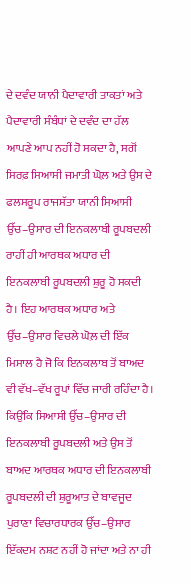ਦੇ ਦਵੰਦ ਯਾਨੀ ਪੈਦਾਵਾਰੀ ਤਾਕਤਾਂ ਅਤੇ ਪੈਦਾਵਾਰੀ ਸੰਬੰਧਾਂ ਦੇ ਦਵੰਦ ਦਾ ਹੱਲ ਆਪਣੇ ਆਪ ਨਹੀਂ ਹੋ ਸਕਦਾ ਹੈ, ਸਗੋਂ ਸਿਰਫ਼ ਸਿਆਸੀ ਜਮਾਤੀ ਘੋਲ਼ ਅਤੇ ਉਸ ਦੇ ਫਲਸਰੂਪ ਰਾਜਸੱਤਾ ਯਾਨੀ ਸਿਆਸੀ ਉੱਚ–ਉਸਾਰ ਦੀ ਇਨਕਲਾਬੀ ਰੂਪਬਦਲੀ ਰਾਹੀਂ ਹੀ ਆਰਥਕ ਅਧਾਰ ਦੀ ਇਨਕਲਾਬੀ ਰੂਪਬਦਲੀ ਸ਼ੁਰੂ ਹੋ ਸਕਦੀ ਹੈ। ਇਹ ਆਰਥਕ ਅਧਾਰ ਅਤੇ ਉੱਚ–ਉਸਾਰ ਵਿਚਲੇ ਘੋਲ਼ ਦੀ ਇੱਕ ਮਿਸਾਲ ਹੈ ਜੋ ਕਿ ਇਨਕਲਾਬ ਤੋਂ ਬਾਅਦ ਵੀ ਵੱਖ–ਵੱਖ ਰੂਪਾਂ ਵਿੱਚ ਜਾਰੀ ਰਹਿੰਦਾ ਹੈ। ਕਿਉਂਕਿ ਸਿਆਸੀ ਉੱਚ–ਉਸਾਰ ਦੀ ਇਨਕਲਾਬੀ ਰੂਪਬਦਲੀ ਅਤੇ ਉਸ ਤੋਂ ਬਾਅਦ ਆਰਥਕ ਅਧਾਰ ਦੀ ਇਨਕਲਾਬੀ ਰੂਪਬਦਲੀ ਦੀ ਸ਼ੁਰੂਆਤ ਦੇ ਬਾਵਜੂਦ ਪੁਰਾਣਾ ਵਿਚਾਰਧਾਰਕ ਉੱਚ–ਉਸਾਰ ਇੱਕਦਮ ਨਸ਼ਟ ਨਹੀਂ ਹੋ ਜਾਂਦਾ ਅਤੇ ਨਾ ਹੀ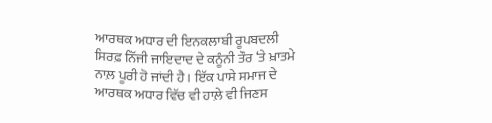ਆਰਥਕ ਅਧਾਰ ਦੀ ਇਨਕਲਾਬੀ ਰੂਪਬਦਲੀ ਸਿਰਫ਼ ਨਿੱਜੀ ਜਾਇਦਾਦ ਦੇ ਕਨੂੰਨੀ ਤੌਰ ‘ਤੇ ਖ਼ਾਤਮੇ ਨਾਲ਼ ਪੂਰੀ ਹੋ ਜਾਂਦੀ ਹੈ। ਇੱਕ ਪਾਸੇ ਸਮਾਜ ਦੇ ਆਰਥਕ ਅਧਾਰ ਵਿੱਚ ਵੀ ਹਾਲ਼ੇ ਵੀ ਜਿਣਸ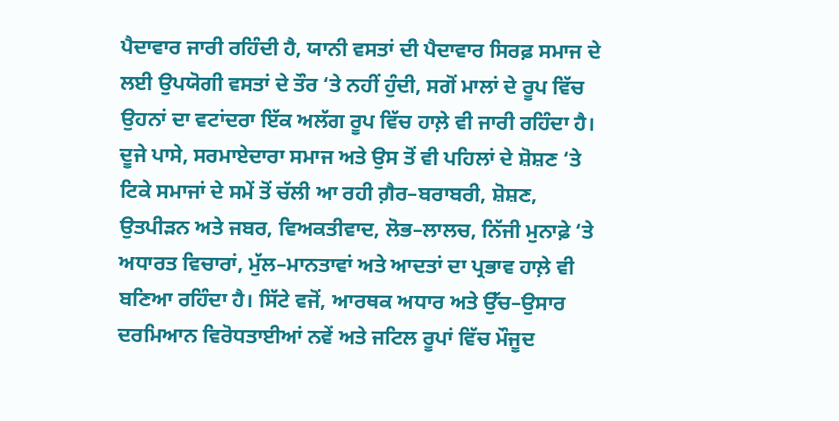ਪੈਦਾਵਾਰ ਜਾਰੀ ਰਹਿੰਦੀ ਹੈ, ਯਾਨੀ ਵਸਤਾਂ ਦੀ ਪੈਦਾਵਾਰ ਸਿਰਫ਼ ਸਮਾਜ ਦੇ ਲਈ ਉਪਯੋਗੀ ਵਸਤਾਂ ਦੇ ਤੌਰ ‘ਤੇ ਨਹੀਂ ਹੁੰਦੀ, ਸਗੋਂ ਮਾਲਾਂ ਦੇ ਰੂਪ ਵਿੱਚ ਉਹਨਾਂ ਦਾ ਵਟਾਂਦਰਾ ਇੱਕ ਅਲੱਗ ਰੂਪ ਵਿੱਚ ਹਾਲ਼ੇ ਵੀ ਜਾਰੀ ਰਹਿੰਦਾ ਹੈ। ਦੂਜੇ ਪਾਸੇ, ਸਰਮਾਏਦਾਰਾ ਸਮਾਜ ਅਤੇ ਉਸ ਤੋਂ ਵੀ ਪਹਿਲਾਂ ਦੇ ਸ਼ੋਸ਼ਣ ‘ਤੇ ਟਿਕੇ ਸਮਾਜਾਂ ਦੇ ਸਮੇਂ ਤੋਂ ਚੱਲੀ ਆ ਰਹੀ ਗ਼ੈਰ–ਬਰਾਬਰੀ, ਸ਼ੋਸ਼ਣ, ਉਤਪੀੜਨ ਅਤੇ ਜਬਰ, ਵਿਅਕਤੀਵਾਦ, ਲੋਭ–ਲਾਲਚ, ਨਿੱਜੀ ਮੁਨਾਫ਼ੇ ‘ਤੇ ਅਧਾਰਤ ਵਿਚਾਰਾਂ, ਮੁੱਲ–ਮਾਨਤਾਵਾਂ ਅਤੇ ਆਦਤਾਂ ਦਾ ਪ੍ਰਭਾਵ ਹਾਲ਼ੇ ਵੀ ਬਣਿਆ ਰਹਿੰਦਾ ਹੈ। ਸਿੱਟੇ ਵਜੋਂ, ਆਰਥਕ ਅਧਾਰ ਅਤੇ ਉੱਚ–ਉਸਾਰ ਦਰਮਿਆਨ ਵਿਰੋਧਤਾਈਆਂ ਨਵੇਂ ਅਤੇ ਜਟਿਲ ਰੂਪਾਂ ਵਿੱਚ ਮੌਜੂਦ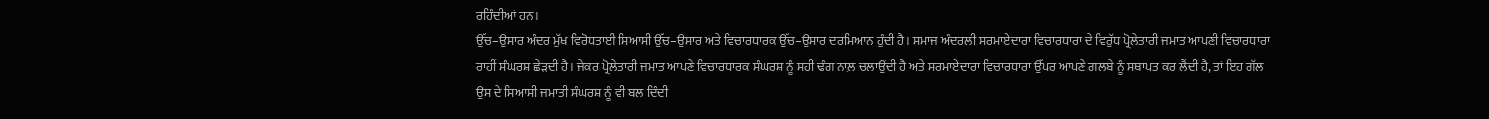ਰਹਿੰਦੀਆਂ ਹਨ।
ਉੱਚ–ਉਸਾਰ ਅੰਦਰ ਮੁੱਖ ਵਿਰੋਧਤਾਈ ਸਿਆਸੀ ਉੱਚ–ਉਸਾਰ ਅਤੇ ਵਿਚਾਰਧਾਰਕ ਉੱਚ–ਉਸਾਰ ਦਰਮਿਆਨ ਹੁੰਦੀ ਹੈ। ਸਮਾਜ ਅੰਦਰਲੀ ਸਰਮਾਏਦਾਰਾ ਵਿਚਾਰਧਾਰਾ ਦੇ ਵਿਰੁੱਧ ਪ੍ਰੋਲੇਤਾਰੀ ਜਮਾਤ ਆਪਣੀ ਵਿਚਾਰਧਾਰਾ ਰਾਹੀਂ ਸੰਘਰਸ਼ ਛੇੜਦੀ ਹੈ। ਜੇਕਰ ਪ੍ਰੋਲੇਤਾਰੀ ਜਮਾਤ ਆਪਣੇ ਵਿਚਾਰਧਾਰਕ ਸੰਘਰਸ਼ ਨੂੰ ਸਹੀ ਢੰਗ ਨਾਲ਼ ਚਲਾਉਂਦੀ ਹੈ ਅਤੇ ਸਰਮਾਏਦਾਰਾ ਵਿਚਾਰਧਾਰਾ ਉੱਪਰ ਆਪਣੇ ਗਲਬੇ ਨੂੰ ਸਥਾਪਤ ਕਰ ਲੈਂਦੀ ਹੈ, ਤਾਂ ਇਹ ਗੱਲ ਉਸ ਦੇ ਸਿਆਸੀ ਜਮਾਤੀ ਸੰਘਰਸ਼ ਨੂੰ ਵੀ ਬਲ ਦਿੰਦੀ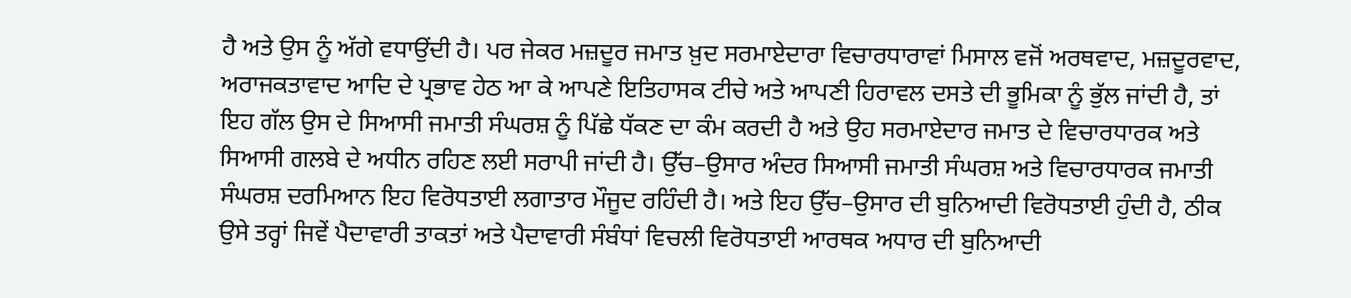ਹੈ ਅਤੇ ਉਸ ਨੂੰ ਅੱਗੇ ਵਧਾਉਂਦੀ ਹੈ। ਪਰ ਜੇਕਰ ਮਜ਼ਦੂਰ ਜਮਾਤ ਖ਼ੁਦ ਸਰਮਾਏਦਾਰਾ ਵਿਚਾਰਧਾਰਾਵਾਂ ਮਿਸਾਲ ਵਜੋਂ ਅਰਥਵਾਦ, ਮਜ਼ਦੂਰਵਾਦ, ਅਰਾਜਕਤਾਵਾਦ ਆਦਿ ਦੇ ਪ੍ਰਭਾਵ ਹੇਠ ਆ ਕੇ ਆਪਣੇ ਇਤਿਹਾਸਕ ਟੀਚੇ ਅਤੇ ਆਪਣੀ ਹਿਰਾਵਲ ਦਸਤੇ ਦੀ ਭੂਮਿਕਾ ਨੂੰ ਭੁੱਲ ਜਾਂਦੀ ਹੈ, ਤਾਂ ਇਹ ਗੱਲ ਉਸ ਦੇ ਸਿਆਸੀ ਜਮਾਤੀ ਸੰਘਰਸ਼ ਨੂੰ ਪਿੱਛੇ ਧੱਕਣ ਦਾ ਕੰਮ ਕਰਦੀ ਹੈ ਅਤੇ ਉਹ ਸਰਮਾਏਦਾਰ ਜਮਾਤ ਦੇ ਵਿਚਾਰਧਾਰਕ ਅਤੇ ਸਿਆਸੀ ਗਲਬੇ ਦੇ ਅਧੀਨ ਰਹਿਣ ਲਈ ਸਰਾਪੀ ਜਾਂਦੀ ਹੈ। ਉੱਚ–ਉਸਾਰ ਅੰਦਰ ਸਿਆਸੀ ਜਮਾਤੀ ਸੰਘਰਸ਼ ਅਤੇ ਵਿਚਾਰਧਾਰਕ ਜਮਾਤੀ ਸੰਘਰਸ਼ ਦਰਮਿਆਨ ਇਹ ਵਿਰੋਧਤਾਈ ਲਗਾਤਾਰ ਮੌਜੂਦ ਰਹਿੰਦੀ ਹੈ। ਅਤੇ ਇਹ ਉੱਚ–ਉਸਾਰ ਦੀ ਬੁਨਿਆਦੀ ਵਿਰੋਧਤਾਈ ਹੁੰਦੀ ਹੈ, ਠੀਕ ਉਸੇ ਤਰ੍ਹਾਂ ਜਿਵੇਂ ਪੈਦਾਵਾਰੀ ਤਾਕਤਾਂ ਅਤੇ ਪੈਦਾਵਾਰੀ ਸੰਬੰਧਾਂ ਵਿਚਲੀ ਵਿਰੋਧਤਾਈ ਆਰਥਕ ਅਧਾਰ ਦੀ ਬੁਨਿਆਦੀ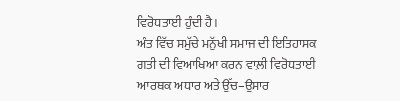ਵਿਰੋਧਤਾਈ ਹੁੰਦੀ ਹੈ।
ਅੰਤ ਵਿੱਚ ਸਮੁੱਚੇ ਮਨੁੱਖੀ ਸਮਾਜ ਦੀ ਇਤਿਹਾਸਕ ਗਤੀ ਦੀ ਵਿਆਖਿਆ ਕਰਨ ਵਾਲ਼ੀ ਵਿਰੋਧਤਾਈ ਆਰਥਕ ਅਧਾਰ ਅਤੇ ਉੱਚ–ਉਸਾਰ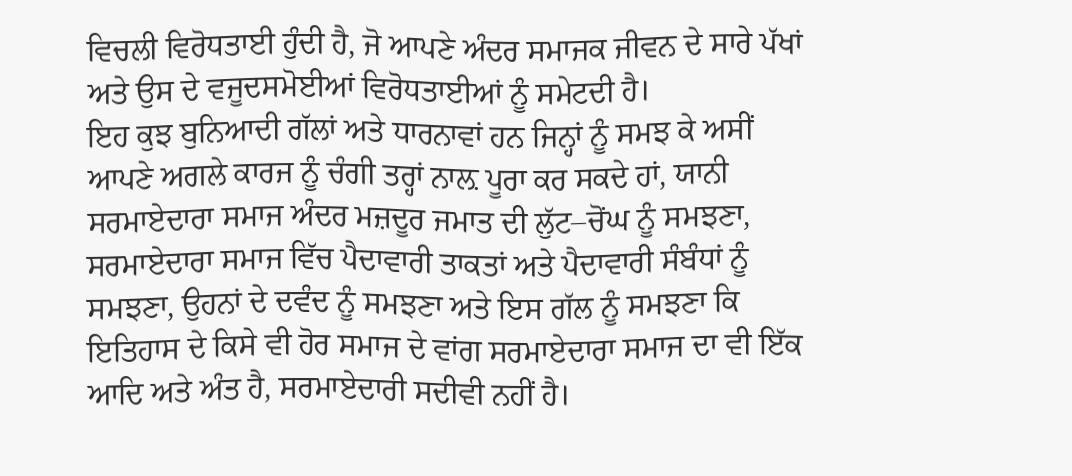ਵਿਚਲੀ ਵਿਰੋਧਤਾਈ ਹੁੰਦੀ ਹੈ, ਜੋ ਆਪਣੇ ਅੰਦਰ ਸਮਾਜਕ ਜੀਵਨ ਦੇ ਸਾਰੇ ਪੱਖਾਂ ਅਤੇ ਉਸ ਦੇ ਵਜੂਦਸਮੋਈਆਂ ਵਿਰੋਧਤਾਈਆਂ ਨੂੰ ਸਮੇਟਦੀ ਹੈ।
ਇਹ ਕੁਝ ਬੁਨਿਆਦੀ ਗੱਲਾਂ ਅਤੇ ਧਾਰਨਾਵਾਂ ਹਨ ਜਿਨ੍ਹਾਂ ਨੂੰ ਸਮਝ ਕੇ ਅਸੀਂ ਆਪਣੇ ਅਗਲੇ ਕਾਰਜ ਨੂੰ ਚੰਗੀ ਤਰ੍ਹਾਂ ਨਾਲ਼ ਪੂਰਾ ਕਰ ਸਕਦੇ ਹਾਂ, ਯਾਨੀ ਸਰਮਾਏਦਾਰਾ ਸਮਾਜ ਅੰਦਰ ਮਜ਼ਦੂਰ ਜਮਾਤ ਦੀ ਲੁੱਟ–ਚੋਂਘ ਨੂੰ ਸਮਝਣਾ, ਸਰਮਾਏਦਾਰਾ ਸਮਾਜ ਵਿੱਚ ਪੈਦਾਵਾਰੀ ਤਾਕਤਾਂ ਅਤੇ ਪੈਦਾਵਾਰੀ ਸੰਬੰਧਾਂ ਨੂੰ ਸਮਝਣਾ, ਉਹਨਾਂ ਦੇ ਦਵੰਦ ਨੂੰ ਸਮਝਣਾ ਅਤੇ ਇਸ ਗੱਲ ਨੂੰ ਸਮਝਣਾ ਕਿ ਇਤਿਹਾਸ ਦੇ ਕਿਸੇ ਵੀ ਹੋਰ ਸਮਾਜ ਦੇ ਵਾਂਗ ਸਰਮਾਏਦਾਰਾ ਸਮਾਜ ਦਾ ਵੀ ਇੱਕ ਆਦਿ ਅਤੇ ਅੰਤ ਹੈ, ਸਰਮਾਏਦਾਰੀ ਸਦੀਵੀ ਨਹੀਂ ਹੈ।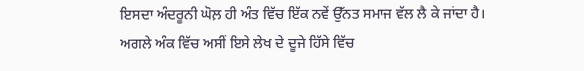ਇਸਦਾ ਅੰਦਰੂਨੀ ਘੋਲ਼ ਹੀ ਅੰਤ ਵਿੱਚ ਇੱਕ ਨਵੇਂ ਉੱਨਤ ਸਮਾਜ ਵੱਲ ਲੈ ਕੇ ਜਾਂਦਾ ਹੈ।
ਅਗਲੇ ਅੰਕ ਵਿੱਚ ਅਸੀਂ ਇਸੇ ਲੇਖ ਦੇ ਦੂਜੇ ਹਿੱਸੇ ਵਿੱਚ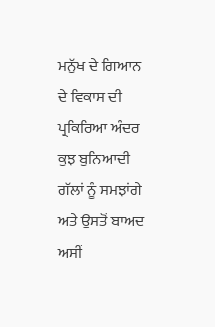ਮਨੁੱਖ ਦੇ ਗਿਆਨ ਦੇ ਵਿਕਾਸ ਦੀ ਪ੍ਰਕਿਰਿਆ ਅੰਦਰ ਕੁਝ ਬੁਨਿਆਦੀ ਗੱਲਾਂ ਨੂੰ ਸਮਝਾਂਗੇ ਅਤੇ ਉਸਤੋਂ ਬਾਅਦ ਅਸੀਂ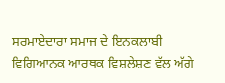ਸਰਮਾਏਦਾਰਾ ਸਮਾਜ ਦੇ ਇਨਕਲਾਬੀ ਵਿਗਿਆਨਕ ਆਰਥਕ ਵਿਸ਼ਲੇਸ਼ਣ ਵੱਲ ਅੱਗੇ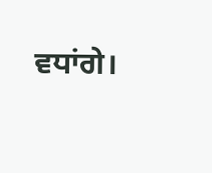ਵਧਾਂਗੇ।